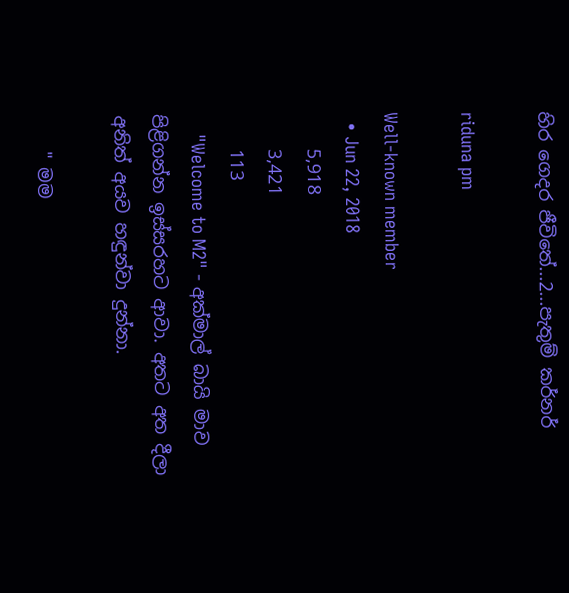හිර ගෙදර ජීවිතේ...2...පැතුම් කර්නර්

riduna pm

Well-known member
  • Jun 22, 2018
    5,918
    3,421
    113
    "Welcome to M2" - අක්මාල් බායි මාව පිළිගන්න ඉස්සරහට ආවා. අතට අත දීලා අනිත් අයව හඳුන්වා දුන්නා.

    " මම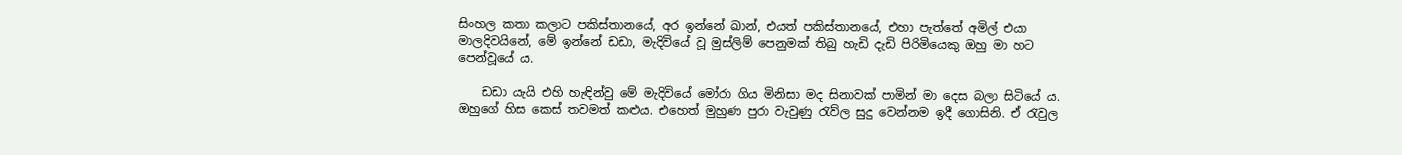සිංහල කතා කලාට පකිස්තානයේ, අර ඉන්නේ ඛාන්, එයත් පකිස්තානයේ, එහා පැත්තේ අමිල් එයා මාලදිවයිනේ, මේ ඉන්නේ ඩඩා, මැදිවියේ වූ මුස්ලිම් පෙනුමක් තිබු හැඩි දැඩි පිරිමියෙකු ඔහු මා හට පෙන්වූයේ ය.

    ඩඩා යැයි එහි හැඳින්වු මේ මැදිවියේ මෝරා ගිය මිනිසා මද සිනාවක් පාමින් මා දෙස බලා සිටියේ ය. ඔහුගේ හිස කෙස් තවමත් කළුය. එහෙත් මුහුණ පුරා වැවුණු රැව්ල සුදු වෙන්නම ඉදී ගොසිනි. ඒ රැවුල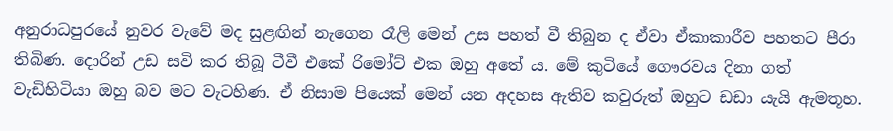අනුරාධපුරයේ නුවර වැවේ මද සුළඟින් නැගෙන රෑලි මෙන් උස පහත් වී තිබුන ද ඒවා ඒකාකාරීව පහතට පීරා තිබිණ. දොරින් උඩ සවි කර තිබූ ටීවී එකේ රිමෝට් එක ඔහු අතේ ය. මේ කුටියේ ගෞරවය දිනා ගත් වැඩිහිටියා ඔහු බව මට වැටහිණ. ඒ නිසාම පියෙක් මෙන් යන අදහස ඇතිව කවුරුත් ඔහුට ඩඩා යැයි ඇමතූහ.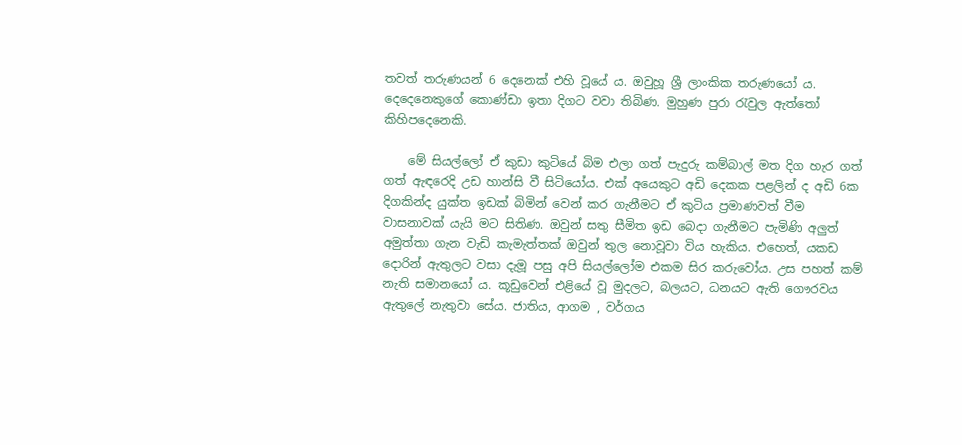තවත් තරුණයන් 6 දෙනෙක් එහි වූයේ ය. ඔවුහූ ශ්‍රී ලාංකික තරුණයෝ ය. දෙදෙනෙකුගේ කොණ්ඩා ඉතා දිගට වවා තිබිණ. මුහුණ පුරා රැවුල ඇත්තෝ කිහිපදෙනෙකි.

    මේ සියල්ලෝ ඒ කුඩා කුටියේ බිම එලා ගත් පැදුරු කම්බාල් මත දිග හැර ගත් ගත් ඇඳරෙදි උඩ හාන්සි වී සිටියෝය. එක් අයෙකුට අඩි දෙකක පළලින් ද අඩි 6ක දිගකින්ද යුක්ත ඉඩක් බිමින් වෙන් කර ගැනීමට ඒ කුටිය ප්‍රමාණවත් වීම වාසනාවක් යැයි මට සිතිණ. ඔවුන් සතු සීමිත ඉඩ බෙදා ගැනීමට පැමිණි අලුත් අමුත්තා ගැන වැඩි කැමැත්තක් ඔවුන් තුල නොවූවා විය හැකිය. එහෙත්, යකඩ දොරින් ඇතුලට වසා දැමූ පසු අපි සියල්ලෝම එකම සිර කරුවෝය. උස පහත් කම් නැති සමානයෝ ය. කූඩුවෙන් එළියේ වූ මුදලට, බලයට, ධනයට ඇති ගෞරවය ඇතුලේ නැතුවා සේය. ජාතිය, ආගම , වර්ගය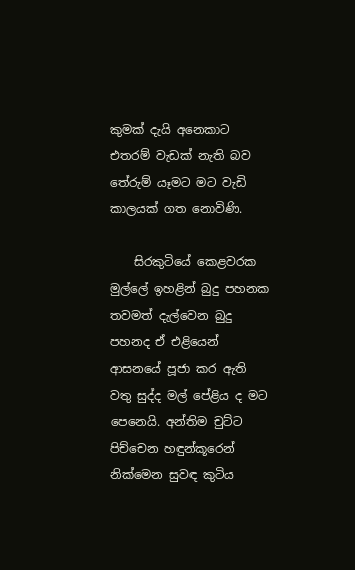කුමක් දැයි අනෙකාට එතරම් වැඩක් නැති බව තේරුම් යෑමට මට වැඩි කාලයක් ගත නොවිණි.

    සිරකුටියේ කෙළවරක මුල්ලේ ඉහළින් බුදු පහනක තවමත් දැල්වෙන බුදු පහනද ඒ එළියෙන් ආසනයේ පූජා කර ඇති වතු සුද්ද මල් පේළිය ද මට පෙනෙයි. අන්තිම චුට්ට පිච්චෙන හඳුන්කූරෙන් නික්මෙන සුවඳ කුටිය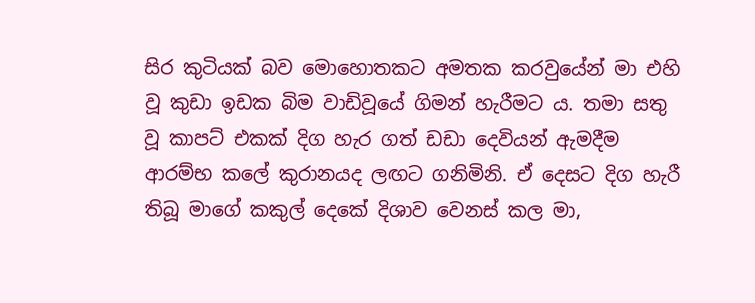සිර කුටියක් බව මොහොතකට අමතක කරවුයේන් මා එහි වූ කුඩා ඉඩක බිම වාඩිවූයේ ගිමන් හැරීමට ය. තමා සතු වූ කාපට් එකක් දිග හැර ගත් ඩඩා දෙවියන් ඇමදීම ආරම්භ කලේ කුරානයද ලඟට ගනිමිනි. ඒ දෙසට දිග හැරී තිබූ මාගේ කකුල් දෙකේ දිශාව වෙනස් කල මා,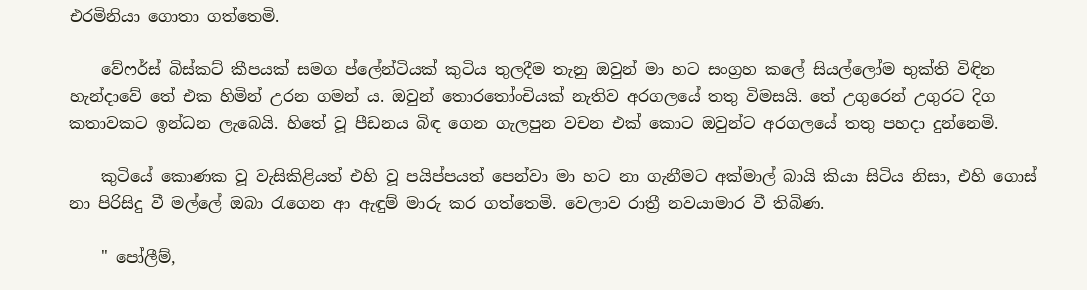එරමිනියා ගොතා ගත්තෙමි.

    වේෆර්ස් බිස්කට් කීපයක් සමග ප්ලේන්ටියක් කුටිය තුලදීම තැනු ඔවුන් මා හට සංග්‍රහ කලේ සියල්ලෝම භුක්ති විඳින හැන්දාවේ තේ එක හිමින් උරන ගමන් ය. ඔවුන් තොරතෝංචියක් නැතිව අරගලයේ තතු විමසයි. තේ උගුරෙන් උගුරට දිග කතාවකට ඉන්ධන ලැබෙයි. හිතේ වූ පීඩනය බිඳ ගෙන ගැලපුන වචන එක් කොට ඔවුන්ට අරගලයේ තතු පහදා දුන්නෙමි.

    කුටියේ කොණක වූ වැසිකිළියත් එහි වූ පයිප්පයත් පෙන්වා මා හට නා ගැනීමට අක්මාල් බායි කියා සිටිය නිසා, එහි ගොස් නා පිරිසිදු වී මල්ලේ ඔබා රැගෙන ආ ඇඳුම් මාරු කර ගත්තෙමි. වෙලාව රාත්‍රී නවයාමාර වී තිබිණ.

    " පෝලීම්,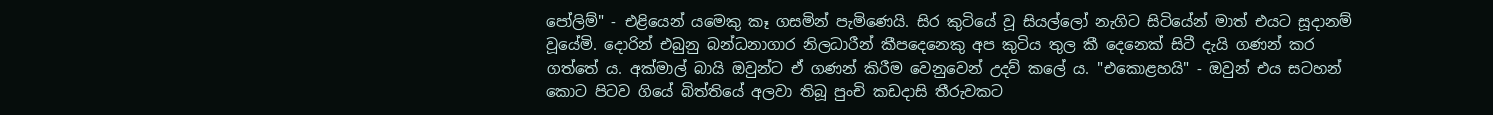පෝලිම්" - එළියෙන් යමෙකු කෑ ගසමින් පැමිණෙයි. සිර කුටියේ වූ සියල්ලෝ නැගිට සිටියේන් මාත් එයට සූදානම් වූයේමි. දොරින් එබුනු බන්ධනාගාර නිලධාරීන් කීපදෙනෙකු අප කුටිය තුල කී දෙනෙක් සිටී දැයි ගණන් කර ගත්තේ ය. අක්මාල් බායි ඔවුන්ට ඒ ගණන් කිරීම වෙනුවෙන් උදව් කලේ ය. "එකොළහයි" - ඔවුන් එය සටහන් කොට පිටව ගියේ බිත්තියේ අලවා තිබූ පුංචි කඩදාසි තීරුවකට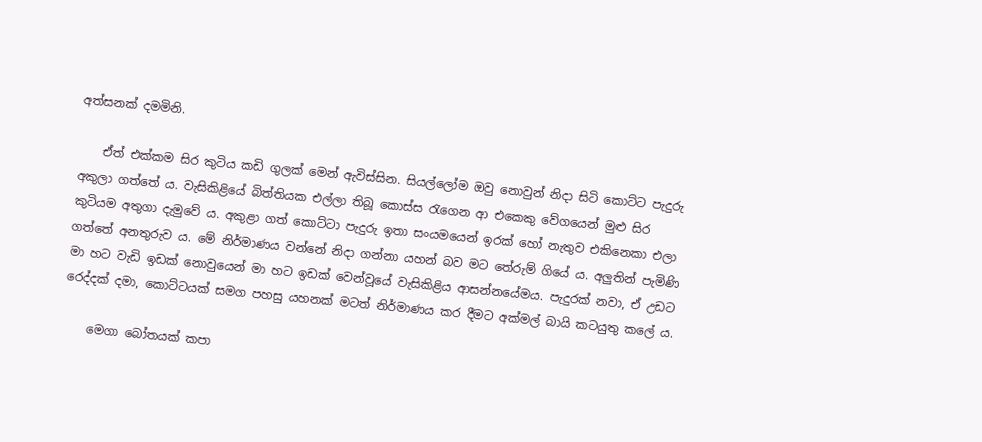අත්සනක් දමමිනි.

    ඒත් එක්කම සිර කුටිය කඩි ගුලක් මෙන් ඇවිස්සින. සියල්ලෝම ඔවු නොවුන් නිදා සිටි කොට්ට පැදුරු අකුලා ගත්තේ ය. වැසිකිළියේ බිත්තියක එල්ලා තිබූ කොස්ස රැගෙන ආ එකෙකු වේගයෙන් මුළු සිර කුටියම අතුගා දැමුවේ ය. අකුළා ගත් කොට්ටා පැදුරු ඉතා සංයමයෙන් ඉරක් හෝ නැතුව එකිනෙකා එලා ගත්තේ අනතුරුව ය. මේ නිර්මාණය වන්නේ නිදා ගන්නා යහන් බව මට තේරුම් ගියේ ය. අලුතින් පැමිණි මා හට වැඩි ඉඩක් නොවුයෙන් මා හට ඉඩක් වෙන්වූයේ වැසිකිළිය ආසන්නයේමය. පැදුරක් නවා, ඒ උඩට රෙද්දක් දමා, කොට්ටයක් සමග පහසු යහනක් මටත් නිර්මාණය කර දීමට අක්මල් බායි කටයුතු කලේ ය.

    මෙගා බෝතයක් කපා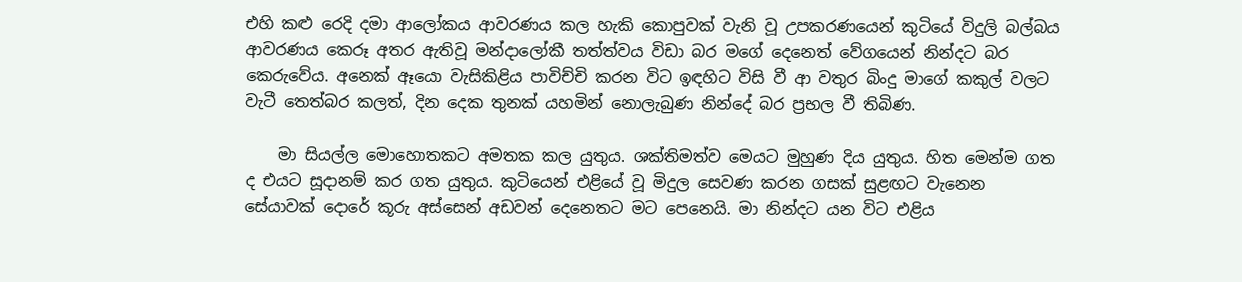එහි කළු රෙදි දමා ආලෝකය ආවරණය කල හැකි කොපුවක් වැනි වූ උපකරණයෙන් කුටියේ විදුලි බල්බය ආවරණය කෙරූ අතර ඇතිවූ මන්දාලෝකී තත්ත්වය විඩා බර මගේ දෙනෙත් වේගයෙන් නින්දට බර කෙරුවේය. අනෙක් ඈයො වැසිකිළිය පාවිච්චි කරන විට ඉඳහිට විසි වී ආ වතුර බිංදු මාගේ කකුල් වලට වැටී තෙත්බර කලත්, දින දෙක තුනක් යහමින් නොලැබුණ නින්දේ බර ප්‍රභල වී තිබිණ.

    මා සියල්ල මොහොතකට අමතක කල යුතුය. ශක්තිමත්ව මෙයට මුහුණ දිය යුතුය. හිත මෙන්ම ගත ද එයට සූදානම් කර ගත යුතුය. කුටියෙන් එළියේ වූ මිදුල සෙවණ කරන ගසක් සුළඟට වැනෙන සේයාවක් දොරේ කූරු අස්සෙන් අඩවන් දෙනෙතට මට පෙනෙයි. මා නින්දට යන විට එළිය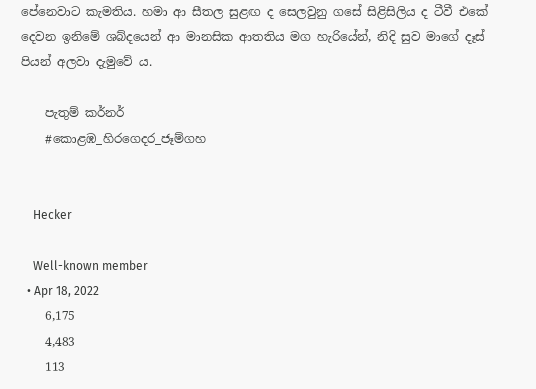පේනෙවාට කැමතිය. හමා ආ සීතල සුළඟ ද සෙලවුනු ගසේ සිළිසිලිය ද ටීවී එකේ දෙවන ඉනිමේ ශබ්දයෙන් ආ මානසික ආතතිය මග හැරියේන්, නිදි සුව මාගේ දෑස් පියන් අලවා දැමුවේ ය.

    පැතුම් කර්නර්
    #කොළඹ_හිරගෙදර_ජෑම්ගහ


    Hecker

    Well-known member
  • Apr 18, 2022
    6,175
    4,483
    113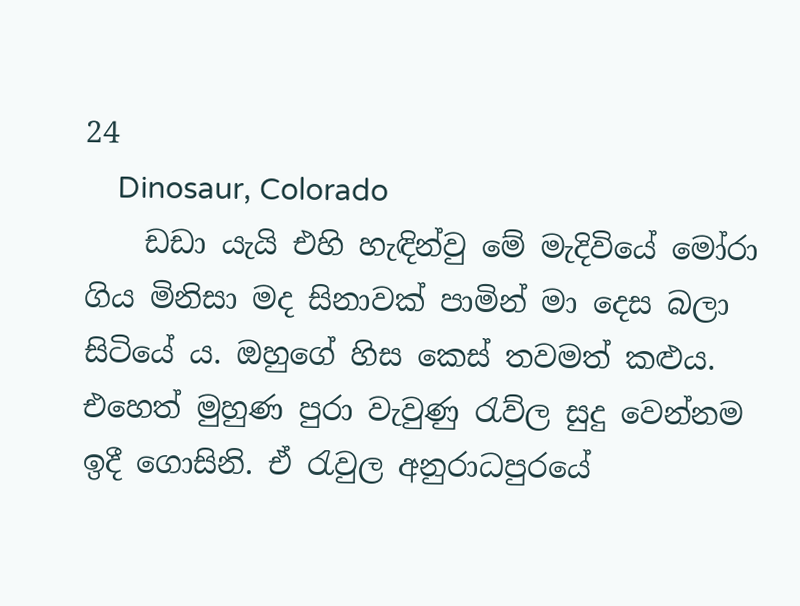24
    Dinosaur, Colorado
    ඩඩා යැයි එහි හැඳින්වු මේ මැදිවියේ මෝරා ගිය මිනිසා මද සිනාවක් පාමින් මා දෙස බලා සිටියේ ය. ඔහුගේ හිස කෙස් තවමත් කළුය. එහෙත් මුහුණ පුරා වැවුණු රැව්ල සුදු වෙන්නම ඉදී ගොසිනි. ඒ රැවුල අනුරාධපුරයේ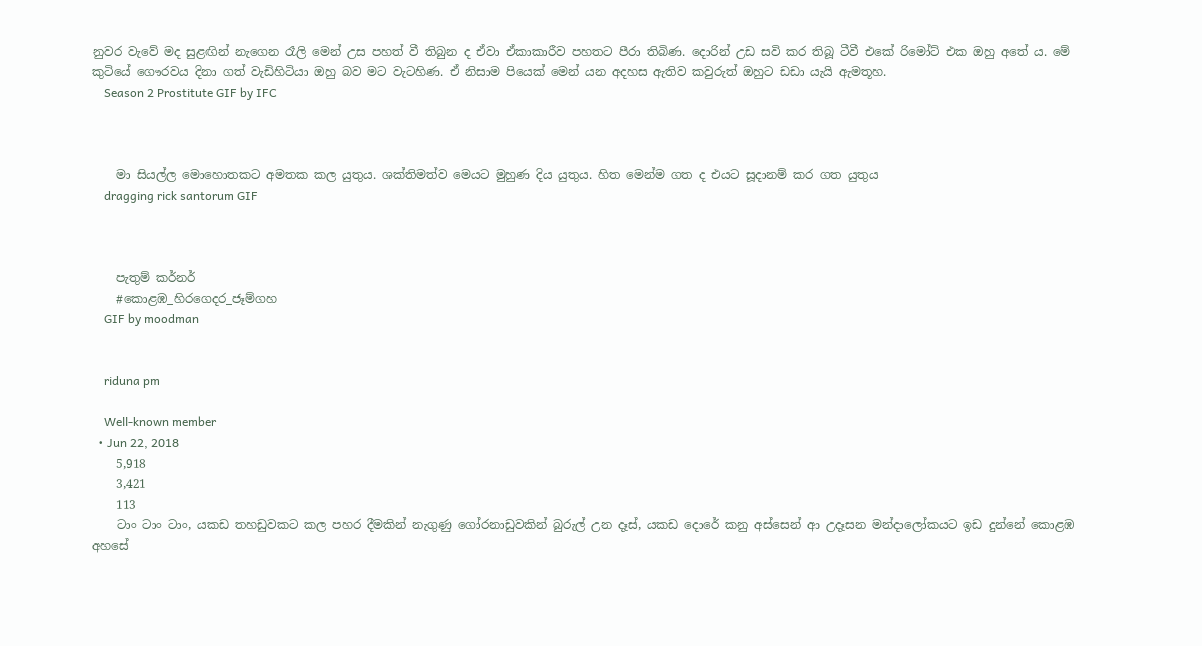නුවර වැවේ මද සුළඟින් නැගෙන රෑලි මෙන් උස පහත් වී තිබුන ද ඒවා ඒකාකාරීව පහතට පීරා තිබිණ. දොරින් උඩ සවි කර තිබූ ටීවී එකේ රිමෝට් එක ඔහු අතේ ය. මේ කුටියේ ගෞරවය දිනා ගත් වැඩිහිටියා ඔහු බව මට වැටහිණ. ඒ නිසාම පියෙක් මෙන් යන අදහස ඇතිව කවුරුත් ඔහුට ඩඩා යැයි ඇමතූහ.
    Season 2 Prostitute GIF by IFC



    මා සියල්ල මොහොතකට අමතක කල යුතුය. ශක්තිමත්ව මෙයට මුහුණ දිය යුතුය. හිත මෙන්ම ගත ද එයට සූදානම් කර ගත යුතුය
    dragging rick santorum GIF



    පැතුම් කර්නර්
    #කොළඹ_හිරගෙදර_ජෑම්ගහ
    GIF by moodman


    riduna pm

    Well-known member
  • Jun 22, 2018
    5,918
    3,421
    113
    ටාං ටාං ටාං, යකඩ තහඩුවකට කල පහර දීමකින් නැගුණු ගෝරනාඩුවකින් බුරුල් උන දෑස්, යකඩ දොරේ කනු අස්සෙන් ආ උදෑසන මන්දාලෝකයට ඉඩ දුන්නේ කොළඹ අහසේ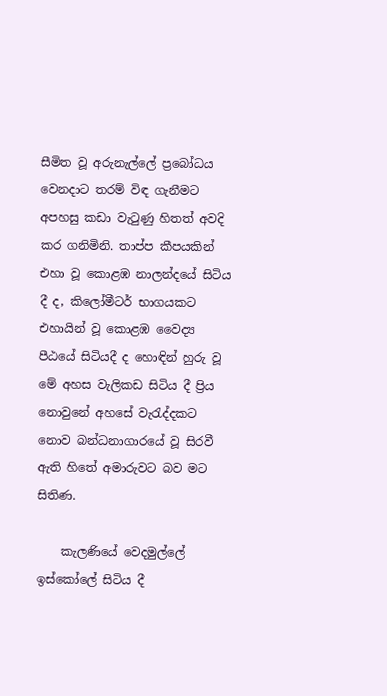සීමිත වූ අරුනැල්ලේ ප්‍රබෝධය වෙනදාට තරම් විඳ ගැනීමට අපහසු කඩා වැටුණු හිතත් අවදි කර ගනිමිනි. තාප්ප කීපයකින් එහා වූ කොළඹ නාලන්දයේ සිටිය දී ද, කිලෝමීටර් භාගයකට එහායින් වූ කොළඹ වෛද්‍ය පීඨයේ සිටියදී ද හොඳින් හුරු වූ මේ අහස වැලිකඩ සිටිය දී ප්‍රිය නොවුනේ අහසේ වැරැද්දකට නොව බන්ධනාගාරයේ වූ සිරවී ඇති හිතේ අමාරුවට බව මට සිතිණ.

    කැලණියේ වෙදමුල්ලේ ඉස්කෝලේ සිටිය දී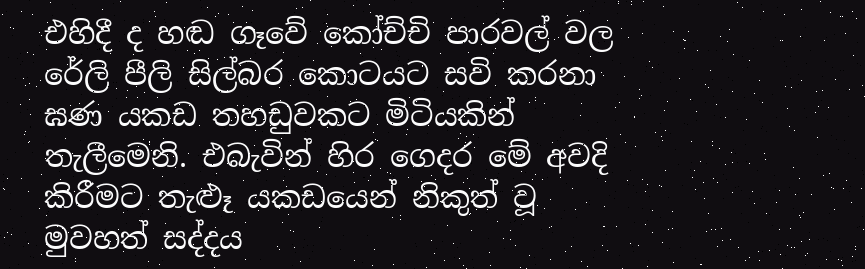එහිදී ද හඬ ගෑවේ කෝච්චි පාරවල් වල රේලි පීලි සිල්බර කොටයට සවි කරනා ඝණ යකඩ තහඩුවකට මිටියකින් තැලීමෙනි. එබැවින් හිර ගෙදර මේ අවදි කිරීමට තැළූ යකඩයෙන් නිකුත් වූ මුවහත් සද්දය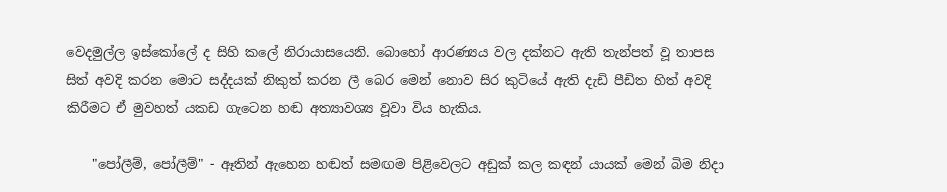වෙදමුල්ල ඉස්කෝලේ ද සිහි කලේ නිරායාසයෙනි. බොහෝ ආරණ්‍යය වල දක්නට ඇති තැන්පත් වූ තාපස සිත් අවදි කරන මොට සද්දයක් නිකුත් කරන ලී බෙර මෙන් නොව සිර කුටියේ ඇති දැඩි පීඩිත හිත් අවදි කිරීමට ඒ මුවහත් යකඩ ගැටෙන හඬ අත්‍යාවශ්‍ය වූවා විය හැකිය.

    "පෝලීම්, පෝලීම්" - ඈතින් ඇහෙන හඬත් සමඟම පිළිවෙලට අඩුක් කල කඳන් යායක් මෙන් බිම නිදා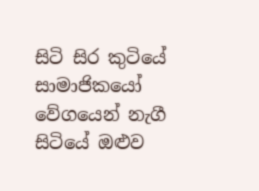සිටි සිර කුටියේ සාමාජිකයෝ වේගයෙන් නැගී සිටියේ ඔළුව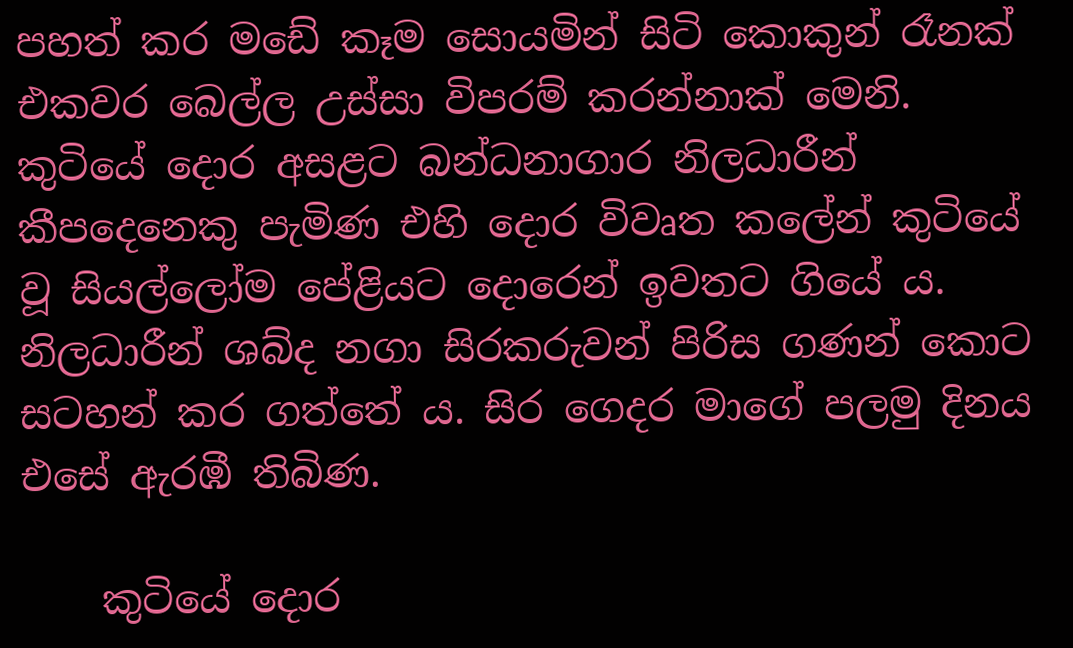පහත් කර මඩේ කෑම සොයමින් සිටි කොකුන් රෑනක් එකවර බෙල්ල උස්සා විපරම් කරන්නාක් මෙනි. කුටියේ දොර අසළට බන්ධනාගාර නිලධාරීන් කීපදෙනෙකු පැමිණ එහි දොර විවෘත කලේන් කුටියේ වූ සියල්ලෝම පේළියට දොරෙන් ඉවතට ගියේ ය. නිලධාරීන් ශබ්ද නගා සිරකරුවන් පිරිස ගණන් කොට සටහන් කර ගත්තේ ය. සිර ගෙදර මාගේ පලමු දිනය එසේ ඇරඹී තිබිණ.

    කුටියේ දොර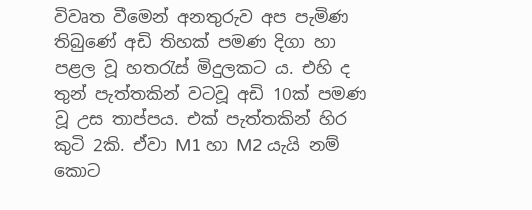විවෘත වීමෙන් අනතුරුව අප පැමිණ තිබුණේ අඩි තිහක් පමණ දිගා හා පළල වූ හතරැස් මිදුලකට ය. එහි ද තුන් පැත්තකින් වටවූ අඩි 10ක් පමණ වූ උස තාප්පය. එක් පැත්තකින් හිර කුටි 2කි. ඒවා M1 හා M2 යැයි නම් කොට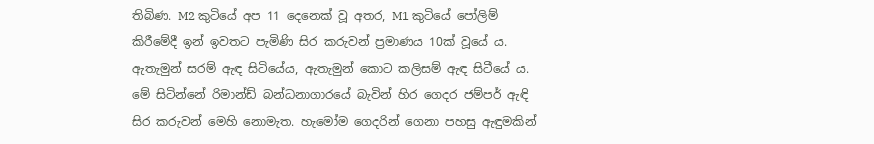තිබිණ. M2 කුටියේ අප 11 දෙනෙක් වූ අතර, M1 කුටියේ පෝලිම් කිරීමේදී ඉන් ඉවතට පැමිණි සිර කරුවන් ප්‍රමාණය 10ක් වූයේ ය. ඇතැමුන් සරම් ඇඳ සිටියේය, ඇතැමුන් කොට කලිසම් ඇඳ සිටීයේ ය. මේ සිටින්නේ රිමාන්ඩ් බන්ධනාගාරයේ බැවින් හිර ගෙදර ජම්පර් ඇඳි සිර කරුවන් මෙහි නොමැත. හැමෝම ගෙදරින් ගෙනා පහසු ඇඳුමකින්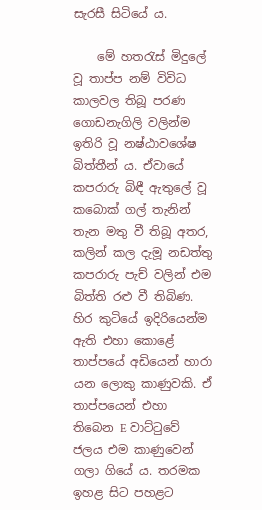සැරසී සිටියේ ය.

    මේ හතරැස් මිදුලේ වූ තාප්ප නම් විවිධ කාලවල තිබූ පරණ ගොඩනැගිලි වලින්ම ඉතිරි වූ නෂ්ඨාවශේෂ බිත්තීන් ය. ඒවායේ කපරාරු බිඳී ඇතුලේ වූ කබොක් ගල් තැනින් තැන මතු වී තිබූ අතර, කලින් කල දැමූ නඩත්තු කපරාරු පැච් වලින් එම බිත්ති රළු වී තිබිණ. හිර කුටියේ ඉදිරියෙන්ම ඇති එහා කොළේ තාප්පයේ අඩියෙන් හාරා යන ලොකු කාණුවකි. ඒ තාප්පයෙන් එහා තිබෙන E වාට්ටුවේ ජලය එම කාණුවෙන් ගලා ගියේ ය. තරමක ඉහළ සිට පහළට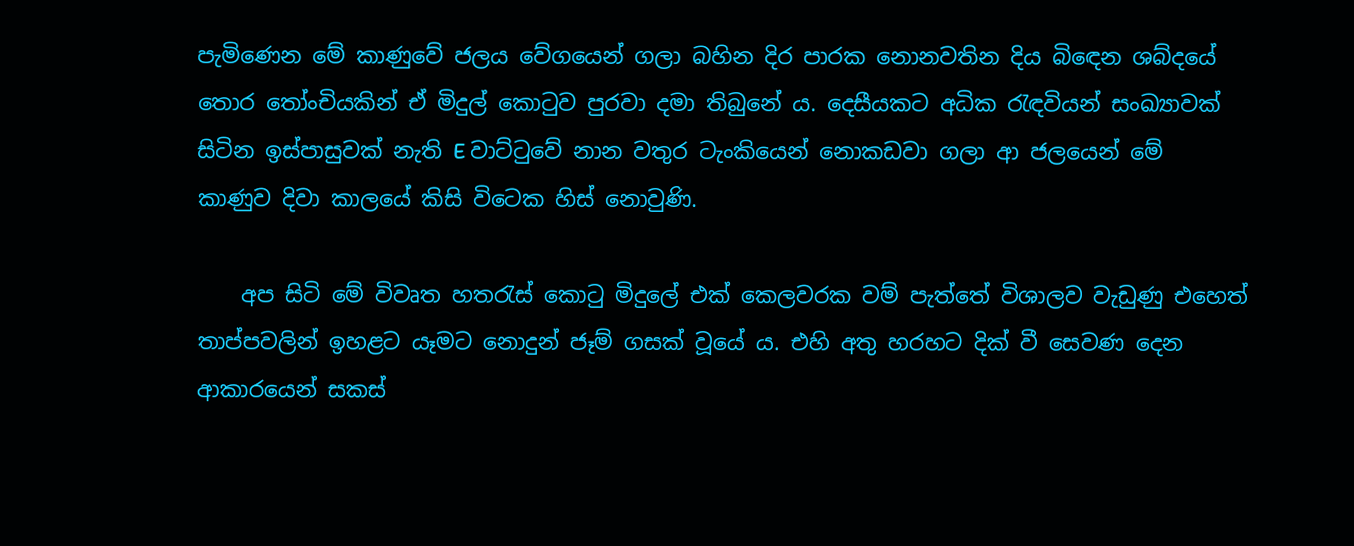පැමිණෙන මේ කාණුවේ ජලය වේගයෙන් ගලා බහින දිර පාරක නොනවතින දිය බිඳෙන ශබ්දයේ තොර තෝංචියකින් ඒ මිදුල් කොටුව පුරවා දමා තිබුනේ ය. දෙසීයකට අධික රැඳවියන් සංඛ්‍යාවක් සිටින ඉස්පාසුවක් නැති E වාට්ටුවේ නාන වතුර ටැංකියෙන් නොකඩවා ගලා ආ ජලයෙන් මේ කාණුව දිවා කාලයේ කිසි විටෙක හිස් නොවුණි.

    අප සිටි මේ විවෘත හතරැස් කොටු මිදුලේ එක් කෙලවරක වම් පැත්තේ විශාලව වැඩුණු එහෙත් තාප්පවලින් ඉහළට යෑමට නොදුන් ජෑම් ගසක් වූයේ ය. එහි අතු හරහට දික් වී සෙවණ දෙන ආකාරයෙන් සකස්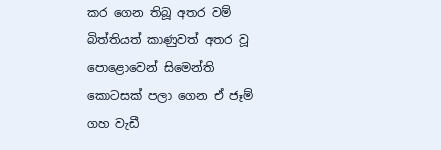කර ගෙන තිබූ අතර වම් බිත්තියත් කාණුවත් අතර වූ පොළොවෙන් සිමෙන්ති කොටසක් පලා ගෙන ඒ ජෑම් ගහ වැඩී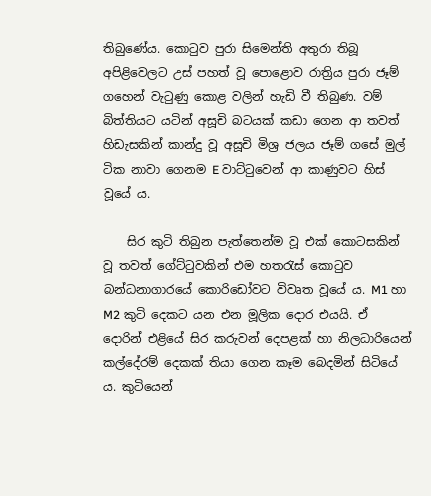තිබුණේය. කොටුව පුරා සිමෙන්ති අතුරා තිබූ අපිළිවෙලට උස් පහත් වූ පොළොව රාත්‍රිය පුරා ජෑම් ගහෙන් වැටුණු කොළ වලින් හැඩි වී තිබුණ. වම් බිත්තියට යටින් අසූචි බටයක් කඩා ගෙන ආ තවත් හිඩැසකින් කාන්දු වූ අසූචි මිශ්‍ර ජලය ජෑම් ගසේ මුල් ටික නාවා ගෙනම E වාට්ටුවෙන් ආ කාණුවට හිස් වූයේ ය.

    සිර කුටි තිබුන පැත්තෙන්ම වූ එක් කොටසකින් වූ තවත් ගේට්ටුවකින් එම හතරැස් කොටුව බන්ධනාගාරයේ කොරිඩෝවට විවෘත වූයේ ය. M1 හා M2 කුටි දෙකට යන එන මූලික දොර එයයි. ඒ දොරින් එළියේ සිර කරුවන් දෙපළක් හා නිලධාරියෙන් කල්දේරම් දෙකක් තියා ගෙන කෑම බෙදමින් සිටියේ ය. කුටියෙන්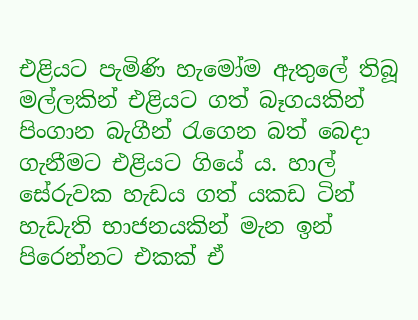එළියට පැමිණි හැමෝම ඇතුලේ තිබූ මල්ලකින් එළියට ගත් බෑගයකින් පිංගාන බැගීන් රැගෙන බත් බෙදා ගැනීමට එළියට ගියේ ය. හාල් සේරුවක හැඩය ගත් යකඩ ටින් හැඩැති භාජනයකින් මැන ඉන් පිරෙන්නට එකක් ඒ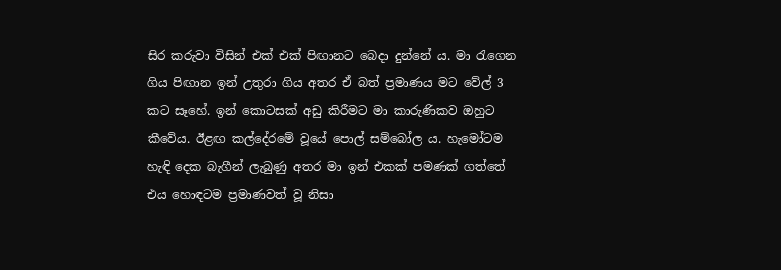සිර කරුවා විසින් එක් එක් පිඟානට බෙදා දුන්නේ ය. මා රැගෙන ගිය පිඟාන ඉන් උතුරා ගිය අතර ඒ බත් ප්‍රමාණය මට වේල් 3 කට සෑහේ. ඉන් කොටසක් අඩු කිරීමට මා කාරුණිකව ඔහුට කීවේය. ඊළඟ කල්දේරමේ වූයේ පොල් සම්බෝල ය. හැමෝටම හැඳි දෙක බැගීන් ලැබුණු අතර මා ඉන් එකක් පමණක් ගත්තේ එය හොඳටම ප්‍රමාණවත් වූ නිසා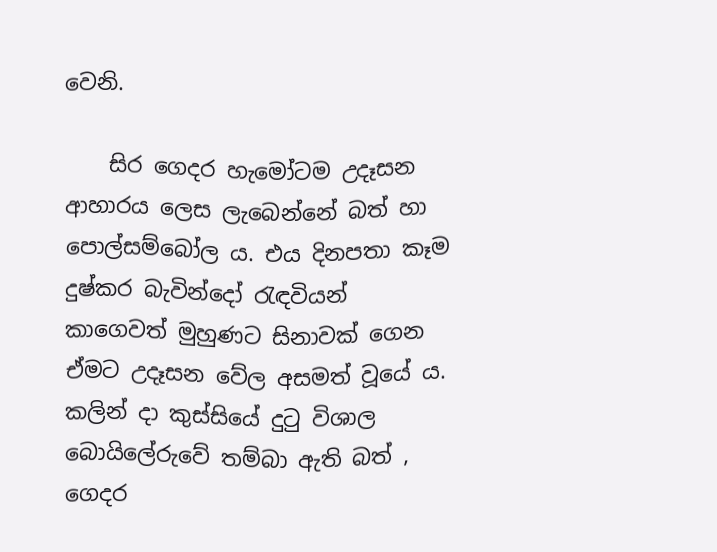වෙනි.

    සිර ගෙදර හැමෝටම උදෑසන ආහාරය ලෙස ලැබෙන්නේ බත් හා පොල්සම්බෝල ය. එය දිනපතා කෑම දුෂ්කර බැවින්දෝ රැඳවියන් කාගෙවත් මුහුණට සිනාවක් ගෙන ඒමට උදෑසන වේල අසමත් වූයේ ය. කලින් දා කුස්සියේ දුටු විශාල බොයිලේරුවේ තම්බා ඇති බත් , ගෙදර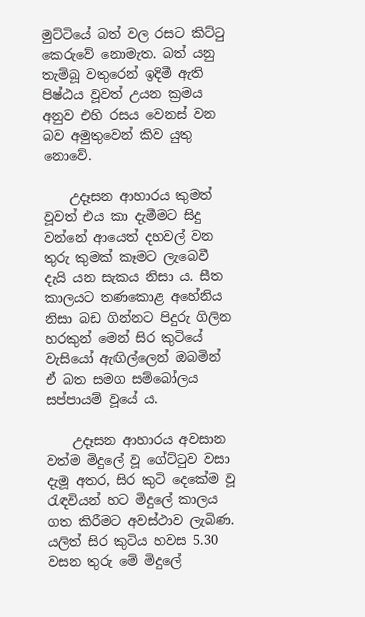මුට්ටියේ බත් වල රසට කිට්ටු කෙරුවේ නොමැත. බත් යනු තැම්බූ වතුරෙන් ඉදිමී ඇති පිෂ්ඨය වූවත් උයන ක්‍රමය අනුව එහි රසය වෙනස් වන බව අමුතුවෙන් කිව යුතු නොවේ.

    උදෑසන ආහාරය කුමත් වූවත් එය කා දැමීමට සිදු වන්නේ ආයෙත් දහවල් වන තුරු කුමක් කෑමට ලැබෙවී දැයි යන සැකය නිසා ය. සීත කාලයට තණකොළ අහේනිය නිසා බඩ ගින්නට පිදුරු ගිලින හරකුන් මෙන් සිර කුටියේ වැසියෝ ඇඟිල්ලෙන් ඔබමින් ඒ බත සමග සම්බෝලය සප්පායම් වූයේ ය.

    උදෑසන ආහාරය අවසාන වත්ම මිදුලේ වූ ගේට්ටුව වසා දැමූ අතර, සිර කුටි දෙකේම වූ රැඳවියන් හට මිදුලේ කාලය ගත කිරීමට අවස්ථාව ලැබිණ. යලිත් සිර කුටිය හවස 5.30 වසන තුරු මේ මිදුලේ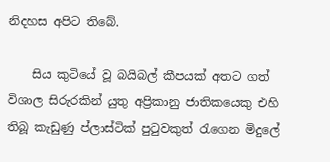නිදහස අපිට තිබේ.

    සිය කුටියේ වූ බයිබල් කීපයක් අතට ගත් විශාල සිරුරකින් යුතු අප්‍රිකානු ජාතිකයෙකු එහි තිබූ කැඩුණු ප්ලාස්ටික් පුටුවකුත් රැගෙන මිදුලේ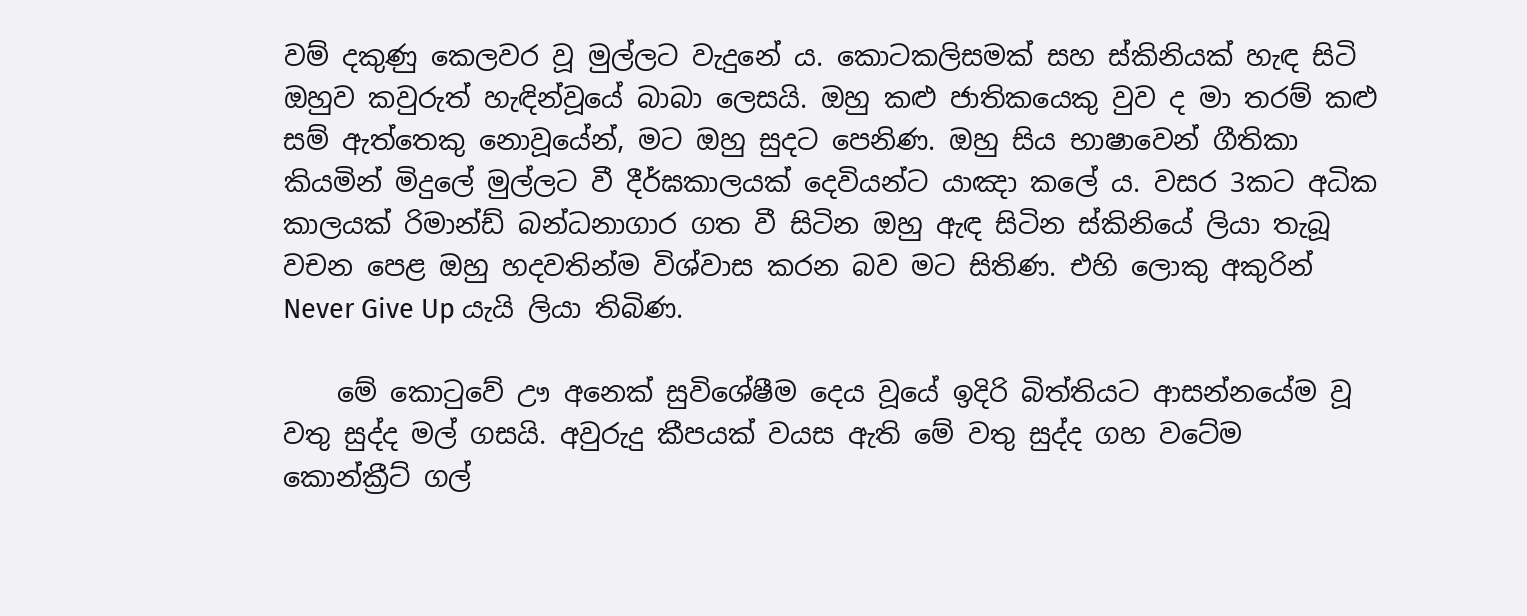වම් දකුණු කෙලවර වූ මුල්ලට වැදුනේ ය. කොටකලිසමක් සහ ස්කිනියක් හැඳ සිටි ඔහුව කවුරුත් හැඳින්වූයේ බාබා ලෙසයි. ඔහු කළු ජාතිකයෙකු වුව ද මා තරම් කළු සම් ඇත්තෙකු නොවූයේන්, මට ඔහු සුදට පෙනිණ. ඔහු සිය භාෂාවෙන් ගීතිකා කියමින් මිදුලේ මුල්ලට වී දීර්ඝකාලයක් දෙවියන්ට යාඤා කලේ ය. වසර 3කට අධික කාලයක් රිමාන්ඩ් බන්ධනාගාර ගත වී සිටින ඔහු ඇඳ සිටින ස්කිනියේ ලියා තැබූ වචන පෙළ ඔහු හදවතින්ම විශ්වාස කරන බව මට සිතිණ. එහි ලොකු අකුරින් Never Give Up යැයි ලියා තිබිණ.

    මේ කොටුවේ ඌ අනෙක් සුවිශේෂීම දෙය වූයේ ඉදිරි බිත්තියට ආසන්නයේම වූ වතු සුද්ද මල් ගසයි. අවුරුදු කීපයක් වයස ඇති මේ වතු සුද්ද ගහ වටේම කොන්ක්‍රීට් ගල්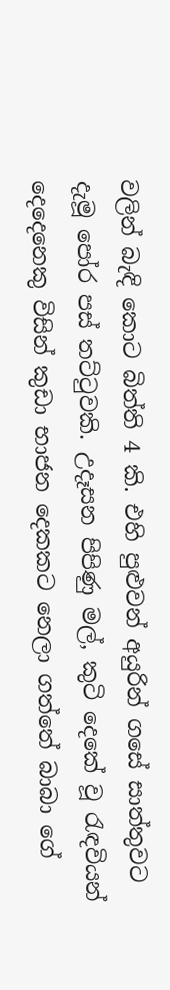වලින් බැඳි කොට බිත්ති 4 කි. එහි පුළුවන් අයුරින් ගසේ සාත්තුවට දැමූ පෝර පස් තට්ටුවකි. උදෑසන පිපිණු මල්, කුටි දෙකේ වූ රැඳවියන් දෙදෙනෙකු විසින් කුඩා භාජන දෙකකට නෙලා ගත්තේ බාබා ගේ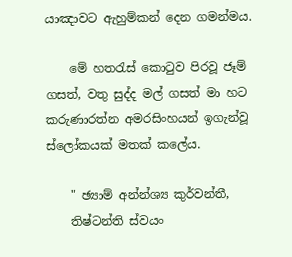යාඤාවට ඇහුම්කන් දෙන ගමන්මය.

    මේ හතරැස් කොටුව පිරවූ ජෑම් ගසත්, වතු සුද්ද මල් ගසත් මා හට කරුණාරත්න අමරසිංහයන් ඉගැන්වූ ස්ලෝකයක් මතක් කලේය.

    " ඡ්‍යාම් අන්න්ශ්‍ය කුර්වන්තී,
    තිෂ්ටන්ති ස්වයං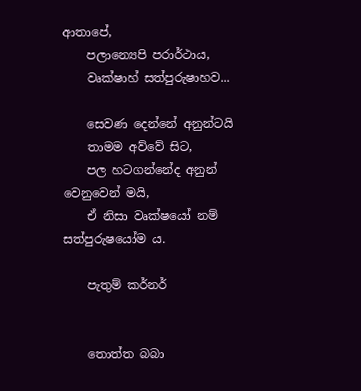ආතාපේ,
    පලාන්‍යෙපි පරාර්ථාය,
    වෘක්ෂාහ් සත්පුරුෂාහව...

    සෙවණ දෙන්නේ අනුන්ටයි
    තාමම අව්වේ සිට,
    පල හටගන්නේද අනුන් වෙනුවෙන් මයි,
    ඒ නිසා වෘක්ෂයෝ නම් සත්පුරුෂයෝම ය.

    පැතුම් කර්නර්


    තොත්ත බබා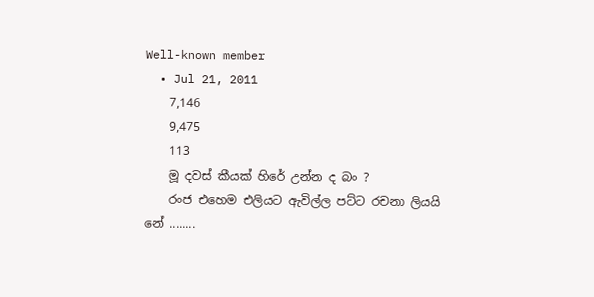Well-known member
  • Jul 21, 2011
    7,146
    9,475
    113
    මූ දවස් කීයක් හිරේ උන්න ද බං ?
    රංජ එහෙම එලියට ඇවිල්ල පට්ට රචනා ලියයි නේ ........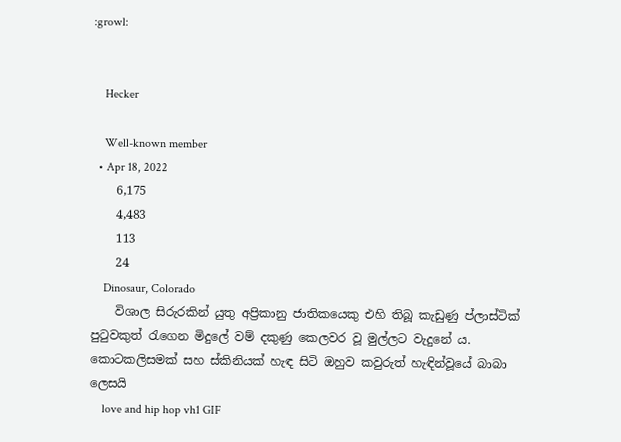:growl:


    Hecker

    Well-known member
  • Apr 18, 2022
    6,175
    4,483
    113
    24
    Dinosaur, Colorado
    විශාල සිරුරකින් යුතු අප්‍රිකානු ජාතිකයෙකු එහි තිබූ කැඩුණු ප්ලාස්ටික් පුටුවකුත් රැගෙන මිදුලේ වම් දකුණු කෙලවර වූ මුල්ලට වැදුනේ ය. කොටකලිසමක් සහ ස්කිනියක් හැඳ සිටි ඔහුව කවුරුත් හැඳින්වූයේ බාබා ලෙසයි
    love and hip hop vh1 GIF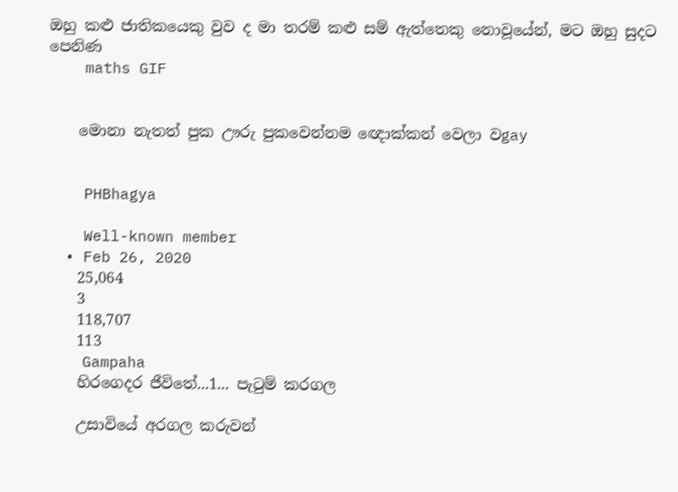ඔහු කළු ජාතිකයෙකු වුව ද මා තරම් කළු සම් ඇත්තෙකු නොවූයේන්, මට ඔහු සුදට පෙනිණ
    maths GIF


    මොනා නැතත් පුක ඌරු පුකවෙන්නම ඥොක්කන් වෙලා වgay


    PHBhagya

    Well-known member
  • Feb 26, 2020
    25,064
    3
    118,707
    113
    Gampaha
    හිරගෙදර ජීවිතේ...1... පැටුම් කරගල

    උසාවියේ අරගල කරුවන්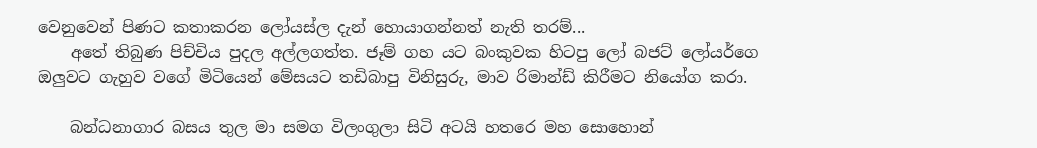වෙනුවෙන් පිණට කතාකරන ලෝයස්ල දැන් හොයාගන්නත් නැති තරම්...
    අතේ තිබුණ පිච්චිය පුදල අල්ලගත්ත. ජෑම් ගහ යට බංකුවක හිටපු ලෝ බජට් ලෝයර්ගෙ ඔලුවට ගැහුව වගේ මිටියෙන් මේසයට තඩිබාපු විනිසුරු, මාව රිමාන්ඩ් කිරීමට නියෝග කරා.

    බන්ධනාගාර බසය තුල මා සමග විලංගුලා සිටි අටයි හතරෙ මහ සොහොන්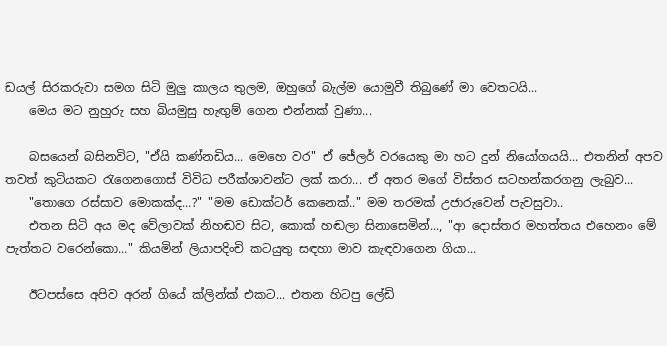ඩයල් සිරකරුවා සමග සිටි මුලු කාලය තුලම, ඔහුගේ බැල්ම යොමුවී තිබුණේ මා වෙතටයි...
    මෙය මට නුහුරු සහ බියමුසු හැඟුම් ගෙන එන්නක් වුණා...

    බසයෙන් බසිනවිට, "ඒයි කණ්නඩිය... මෙහෙ වර" ඒ ජේලර් වරයෙකු මා හට දුන් නියෝගයයි... එතනින් අපව තවත් කුටියකට රැගෙනගොස් විවිධ පරීක්ශාවන්ට ලක් කරා... ඒ අතර මගේ විස්තර සටහන්කරගනු ලැබුව...
    "තොගෙ රස්සාව මොකක්ද...?" "මම ඩොක්ටර් කෙනෙක්.." මම තරමක් උජාරුවෙන් පැවසුවා..
    එතන සිටි අය මද වේලාවක් නිහඬව සිට, කොක් හඬලා සිනාසෙමින්..., "ආ දොස්තර මහත්තය එහෙනං මේ පැත්තට වරෙන්කො..." කියමින් ලියාපදිංචි කටයුතු සඳහා මාව කැඳවාගෙන ගියා...

    ඊටපස්සෙ අපිව අරන් ගියේ ක්ලින්ක් එකට... එතන හිටපු ලේඩි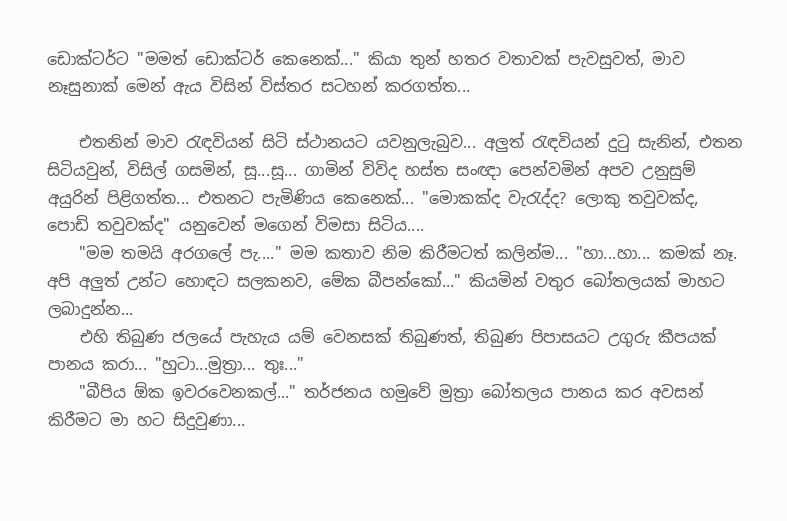ඩොක්ටර්ට "මමත් ඩොක්ටර් කෙනෙක්..." කියා තුන් හතර වතාවක් පැවසුවත්, මාව නෑසුනාක් මෙන් ඇය විසින් විස්තර සටහන් කරගත්ත...

    එතනින් මාව රැඳවියන් සිටි ස්ථානයට යවනුලැබුව... අලුත් රැඳවියන් දුටු සැනින්, එතන සිටියවුන්, විසිල් ගසමින්, සූ...සූ... ගාමින් විවිද හස්ත සංඥා පෙන්වමින් අපව උනුසුම් අයුරින් පිළිගත්ත... එතනට පැමිණිය කෙනෙක්... "මොකක්ද වැරැද්ද? ලොකු තවුවක්ද, පොඩි තවුවක්ද" යනුවෙන් මගෙන් විමසා සිටිය....
    "මම තමයි අරගලේ පැ...." මම කතාව නිම කිරීමටත් කලින්ම... "හා...හා... කමක් නෑ. අපි අලුත් උන්ට හොඳට සලකනව, මේක බීපන්කෝ..." කියමින් වතුර බෝතලයක් මාහට ලබාදුන්න...
    එහි තිබුණ ජලයේ පැහැය යම් වෙනසක් තිබුණත්, තිබුණ පිපාසයට උගුරු කීපයක් පානය කරා... "හුටා...මුත්‍රා... තුඃ..."
    "බීපිය ඕක ඉවරවෙනකල්..." තර්ජනය හමුවේ මුත්‍රා බෝතලය පානය කර අවසන් කිරීමට මා හට සිදුවුණා...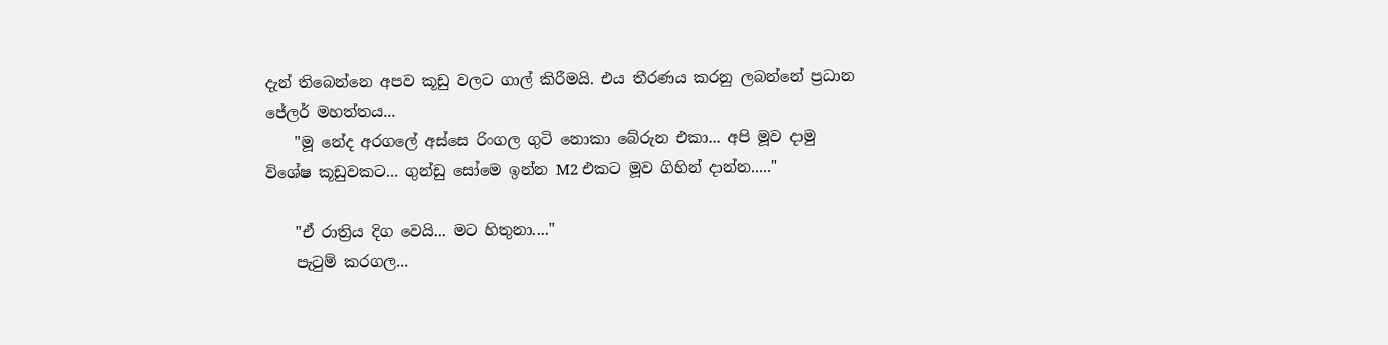දැන් තිබෙන්නෙ අපව කූඩු වලට ගාල් කිරීමයි. එය තීරණය කරනු ලබන්නේ ප්‍රධාන ජේලර් මහත්තය...
    "මූ නේද අරගලේ අස්සෙ රිංගල ගුටි නොකා බේරුන එකා... අපි මූව දාමු විශේෂ කූඩුවකට... ගුන්ඩු සෝමෙ ඉන්න M2 එකට මූව ගිහින් දාන්න....."

    "ඒ රාත්‍රිය දිග වෙයි... මට හිතුනා...."
    පැටුම් කරගල...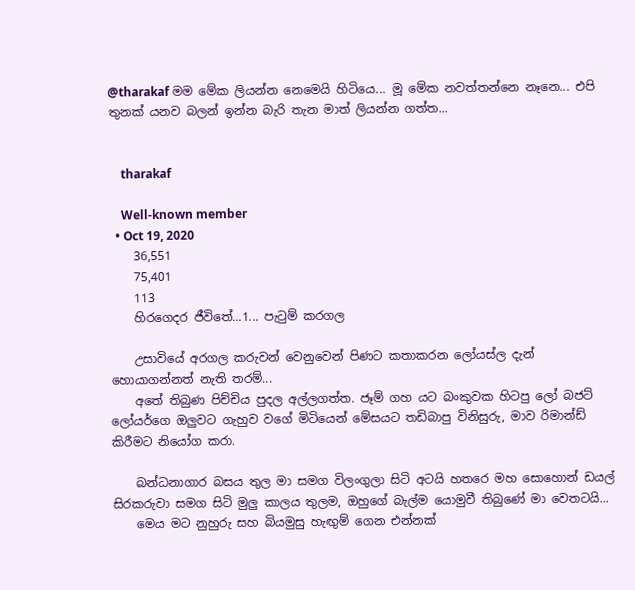@tharakaf මම මේක ලියන්න නෙමෙයි හිටියෙ... මූ මේක නවත්තන්නෙ නෑනෙ... එපි තුනක් යනව බලන් ඉන්න බැරි තැන මාත් ලියන්න ගත්ත...


    tharakaf

    Well-known member
  • Oct 19, 2020
    36,551
    75,401
    113
    හිරගෙදර ජීවිතේ...1... පැටුම් කරගල

    උසාවියේ අරගල කරුවන් වෙනුවෙන් පිණට කතාකරන ලෝයස්ල දැන් හොයාගන්නත් නැති තරම්...
    අතේ තිබුණ පිච්චිය පුදල අල්ලගත්ත. ජෑම් ගහ යට බංකුවක හිටපු ලෝ බජට් ලෝයර්ගෙ ඔලුවට ගැහුව වගේ මිටියෙන් මේසයට තඩිබාපු විනිසුරු, මාව රිමාන්ඩ් කිරීමට නියෝග කරා.

    බන්ධනාගාර බසය තුල මා සමග විලංගුලා සිටි අටයි හතරෙ මහ සොහොන් ඩයල් සිරකරුවා සමග සිටි මුලු කාලය තුලම, ඔහුගේ බැල්ම යොමුවී තිබුණේ මා වෙතටයි...
    මෙය මට නුහුරු සහ බියමුසු හැඟුම් ගෙන එන්නක්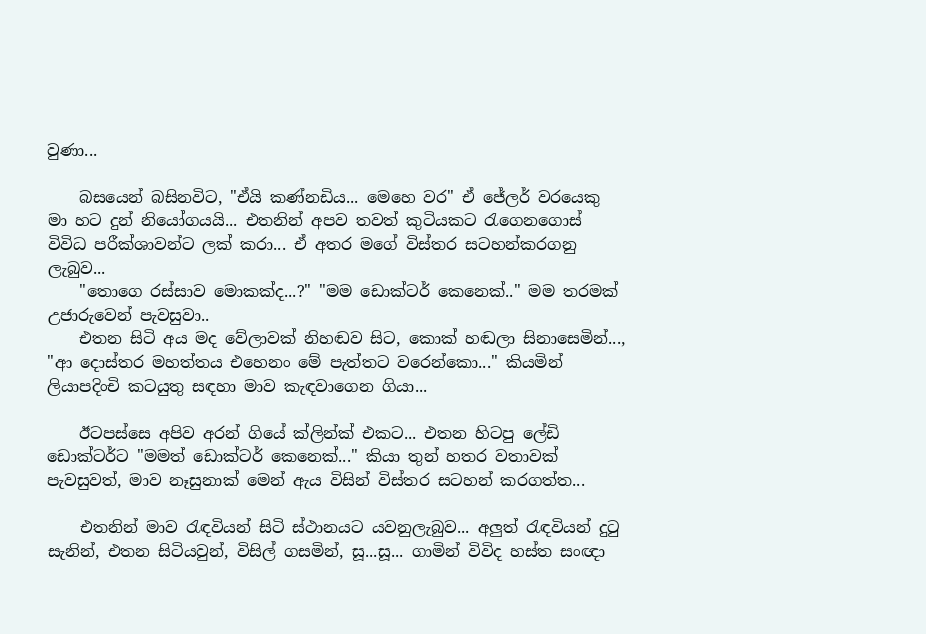වුණා...

    බසයෙන් බසිනවිට, "ඒයි කණ්නඩිය... මෙහෙ වර" ඒ ජේලර් වරයෙකු මා හට දුන් නියෝගයයි... එතනින් අපව තවත් කුටියකට රැගෙනගොස් විවිධ පරීක්ශාවන්ට ලක් කරා... ඒ අතර මගේ විස්තර සටහන්කරගනු ලැබුව...
    "තොගෙ රස්සාව මොකක්ද...?" "මම ඩොක්ටර් කෙනෙක්.." මම තරමක් උජාරුවෙන් පැවසුවා..
    එතන සිටි අය මද වේලාවක් නිහඬව සිට, කොක් හඬලා සිනාසෙමින්..., "ආ දොස්තර මහත්තය එහෙනං මේ පැත්තට වරෙන්කො..." කියමින් ලියාපදිංචි කටයුතු සඳහා මාව කැඳවාගෙන ගියා...

    ඊටපස්සෙ අපිව අරන් ගියේ ක්ලින්ක් එකට... එතන හිටපු ලේඩි ඩොක්ටර්ට "මමත් ඩොක්ටර් කෙනෙක්..." කියා තුන් හතර වතාවක් පැවසුවත්, මාව නෑසුනාක් මෙන් ඇය විසින් විස්තර සටහන් කරගත්ත...

    එතනින් මාව රැඳවියන් සිටි ස්ථානයට යවනුලැබුව... අලුත් රැඳවියන් දුටු සැනින්, එතන සිටියවුන්, විසිල් ගසමින්, සූ...සූ... ගාමින් විවිද හස්ත සංඥා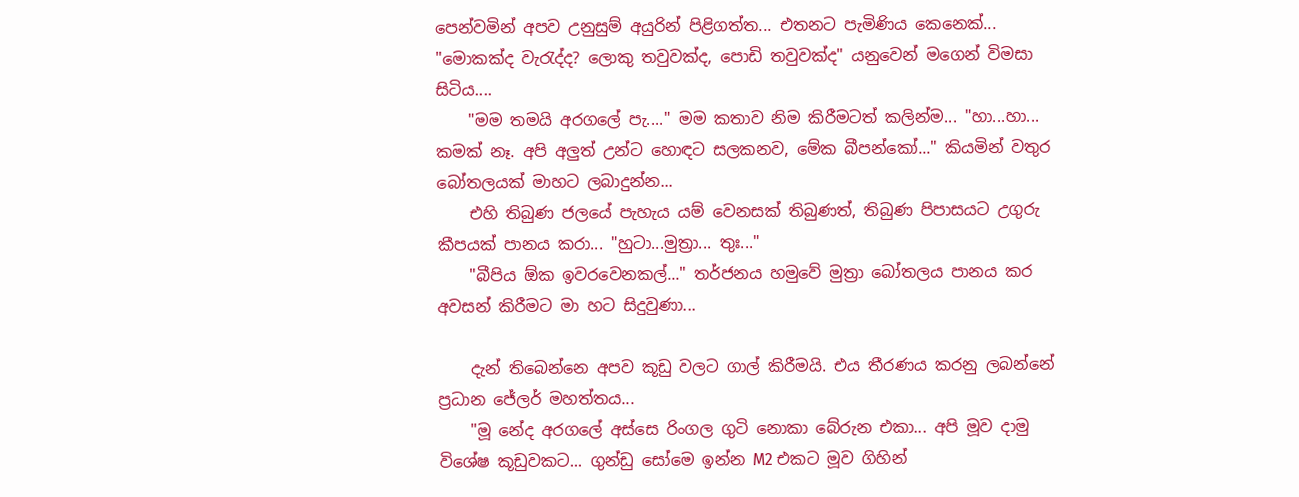පෙන්වමින් අපව උනුසුම් අයුරින් පිළිගත්ත... එතනට පැමිණිය කෙනෙක්... "මොකක්ද වැරැද්ද? ලොකු තවුවක්ද, පොඩි තවුවක්ද" යනුවෙන් මගෙන් විමසා සිටිය....
    "මම තමයි අරගලේ පැ...." මම කතාව නිම කිරීමටත් කලින්ම... "හා...හා... කමක් නෑ. අපි අලුත් උන්ට හොඳට සලකනව, මේක බීපන්කෝ..." කියමින් වතුර බෝතලයක් මාහට ලබාදුන්න...
    එහි තිබුණ ජලයේ පැහැය යම් වෙනසක් තිබුණත්, තිබුණ පිපාසයට උගුරු කීපයක් පානය කරා... "හුටා...මුත්‍රා... තුඃ..."
    "බීපිය ඕක ඉවරවෙනකල්..." තර්ජනය හමුවේ මුත්‍රා බෝතලය පානය කර අවසන් කිරීමට මා හට සිදුවුණා...

    දැන් තිබෙන්නෙ අපව කූඩු වලට ගාල් කිරීමයි. එය තීරණය කරනු ලබන්නේ ප්‍රධාන ජේලර් මහත්තය...
    "මූ නේද අරගලේ අස්සෙ රිංගල ගුටි නොකා බේරුන එකා... අපි මූව දාමු විශේෂ කූඩුවකට... ගුන්ඩු සෝමෙ ඉන්න M2 එකට මූව ගිහින්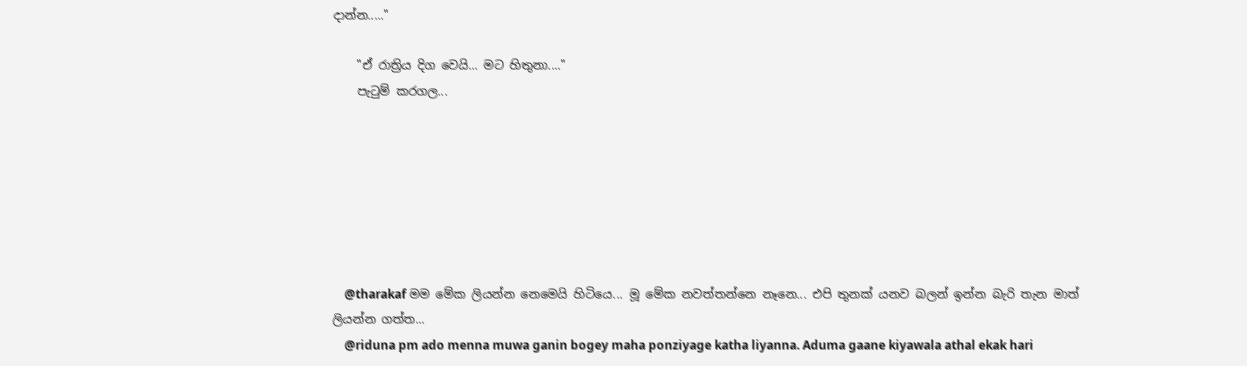දාන්න....."

    "ඒ රාත්‍රිය දිග වෙයි... මට හිතුනා...."
    පැටුම් කරගල...







    @tharakaf මම මේක ලියන්න නෙමෙයි හිටියෙ... මූ මේක නවත්තන්නෙ නෑනෙ... එපි තුනක් යනව බලන් ඉන්න බැරි තැන මාත් ලියන්න ගත්ත...
    @riduna pm ado menna muwa ganin bogey maha ponziyage katha liyanna. Aduma gaane kiyawala athal ekak hari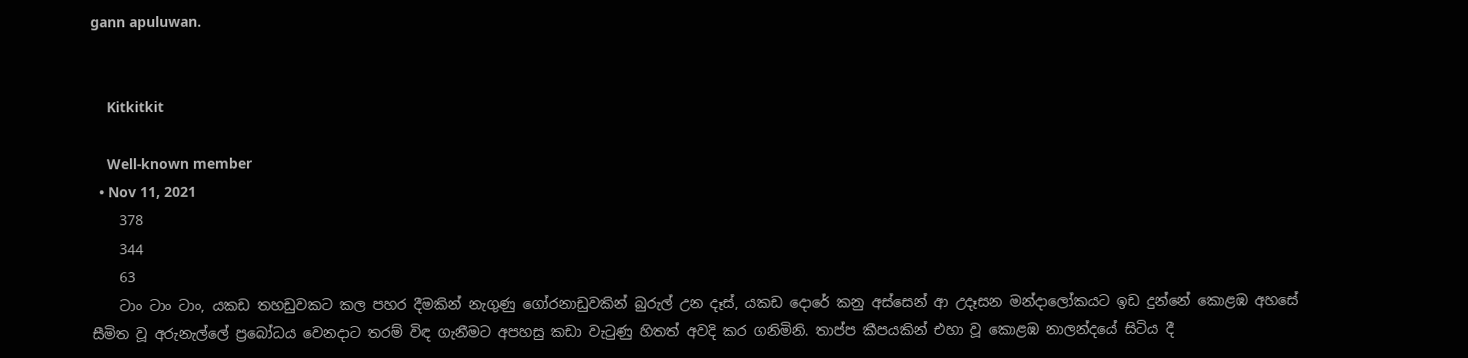gann apuluwan.


    Kitkitkit

    Well-known member
  • Nov 11, 2021
    378
    344
    63
    ටාං ටාං ටාං, යකඩ තහඩුවකට කල පහර දීමකින් නැගුණු ගෝරනාඩුවකින් බුරුල් උන දෑස්, යකඩ දොරේ කනු අස්සෙන් ආ උදෑසන මන්දාලෝකයට ඉඩ දුන්නේ කොළඹ අහසේ සීමිත වූ අරුනැල්ලේ ප්‍රබෝධය වෙනදාට තරම් විඳ ගැනීමට අපහසු කඩා වැටුණු හිතත් අවදි කර ගනිමිනි. තාප්ප කීපයකින් එහා වූ කොළඹ නාලන්දයේ සිටිය දී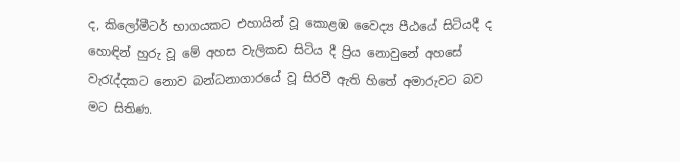ද, කිලෝමීටර් භාගයකට එහායින් වූ කොළඹ වෛද්‍ය පීඨයේ සිටියදී ද හොඳින් හුරු වූ මේ අහස වැලිකඩ සිටිය දී ප්‍රිය නොවුනේ අහසේ වැරැද්දකට නොව බන්ධනාගාරයේ වූ සිරවී ඇති හිතේ අමාරුවට බව මට සිතිණ.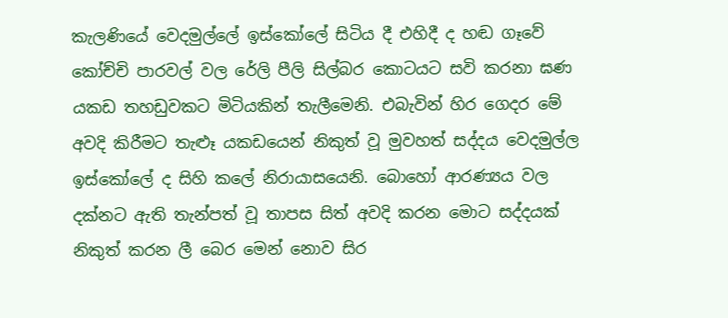කැලණියේ වෙදමුල්ලේ ඉස්කෝලේ සිටිය දී එහිදී ද හඬ ගෑවේ කෝච්චි පාරවල් වල රේලි පීලි සිල්බර කොටයට සවි කරනා ඝණ යකඩ තහඩුවකට මිටියකින් තැලීමෙනි. එබැවින් හිර ගෙදර මේ අවදි කිරීමට තැළූ යකඩයෙන් නිකුත් වූ මුවහත් සද්දය වෙදමුල්ල ඉස්කෝලේ ද සිහි කලේ නිරායාසයෙනි. බොහෝ ආරණ්‍යය වල දක්නට ඇති තැන්පත් වූ තාපස සිත් අවදි කරන මොට සද්දයක් නිකුත් කරන ලී බෙර මෙන් නොව සිර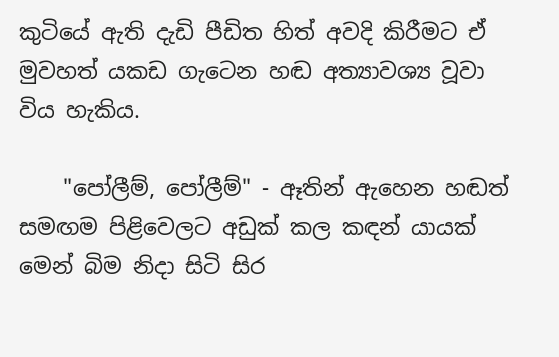කුටියේ ඇති දැඩි පීඩිත හිත් අවදි කිරීමට ඒ මුවහත් යකඩ ගැටෙන හඬ අත්‍යාවශ්‍ය වූවා විය හැකිය.

    "පෝලීම්, පෝලීම්" - ඈතින් ඇහෙන හඬත් සමඟම පිළිවෙලට අඩුක් කල කඳන් යායක් මෙන් බිම නිදා සිටි සිර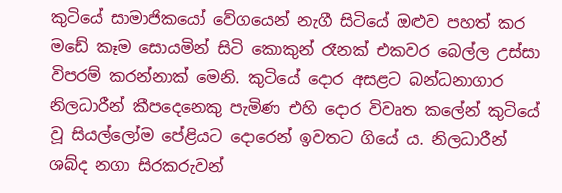කුටියේ සාමාජිකයෝ වේගයෙන් නැගී සිටියේ ඔළුව පහත් කර මඩේ කෑම සොයමින් සිටි කොකුන් රෑනක් එකවර බෙල්ල උස්සා විපරම් කරන්නාක් මෙනි. කුටියේ දොර අසළට බන්ධනාගාර නිලධාරීන් කීපදෙනෙකු පැමිණ එහි දොර විවෘත කලේන් කුටියේ වූ සියල්ලෝම පේළියට දොරෙන් ඉවතට ගියේ ය. නිලධාරීන් ශබ්ද නගා සිරකරුවන්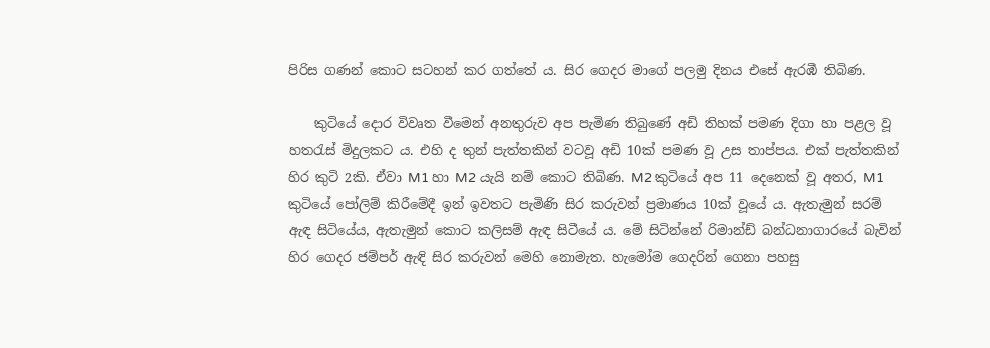පිරිස ගණන් කොට සටහන් කර ගත්තේ ය. සිර ගෙදර මාගේ පලමු දිනය එසේ ඇරඹී තිබිණ.

    කුටියේ දොර විවෘත වීමෙන් අනතුරුව අප පැමිණ තිබුණේ අඩි තිහක් පමණ දිගා හා පළල වූ හතරැස් මිදුලකට ය. එහි ද තුන් පැත්තකින් වටවූ අඩි 10ක් පමණ වූ උස තාප්පය. එක් පැත්තකින් හිර කුටි 2කි. ඒවා M1 හා M2 යැයි නම් කොට තිබිණ. M2 කුටියේ අප 11 දෙනෙක් වූ අතර, M1 කුටියේ පෝලිම් කිරීමේදී ඉන් ඉවතට පැමිණි සිර කරුවන් ප්‍රමාණය 10ක් වූයේ ය. ඇතැමුන් සරම් ඇඳ සිටියේය, ඇතැමුන් කොට කලිසම් ඇඳ සිටීයේ ය. මේ සිටින්නේ රිමාන්ඩ් බන්ධනාගාරයේ බැවින් හිර ගෙදර ජම්පර් ඇඳි සිර කරුවන් මෙහි නොමැත. හැමෝම ගෙදරින් ගෙනා පහසු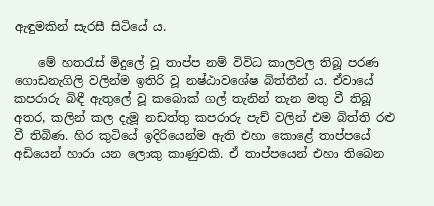ඇඳුමකින් සැරසී සිටියේ ය.

    මේ හතරැස් මිදුලේ වූ තාප්ප නම් විවිධ කාලවල තිබූ පරණ ගොඩනැගිලි වලින්ම ඉතිරි වූ නෂ්ඨාවශේෂ බිත්තීන් ය. ඒවායේ කපරාරු බිඳී ඇතුලේ වූ කබොක් ගල් තැනින් තැන මතු වී තිබූ අතර, කලින් කල දැමූ නඩත්තු කපරාරු පැච් වලින් එම බිත්ති රළු වී තිබිණ. හිර කුටියේ ඉදිරියෙන්ම ඇති එහා කොළේ තාප්පයේ අඩියෙන් හාරා යන ලොකු කාණුවකි. ඒ තාප්පයෙන් එහා තිබෙන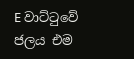E වාට්ටුවේ ජලය එම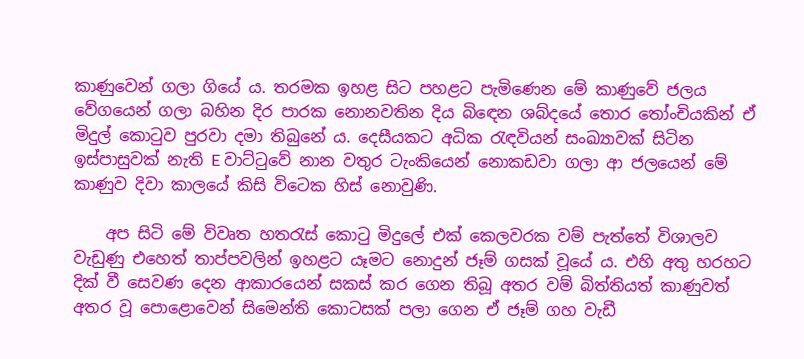කාණුවෙන් ගලා ගියේ ය. තරමක ඉහළ සිට පහළට පැමිණෙන මේ කාණුවේ ජලය වේගයෙන් ගලා බහින දිර පාරක නොනවතින දිය බිඳෙන ශබ්දයේ තොර තෝංචියකින් ඒ මිදුල් කොටුව පුරවා දමා තිබුනේ ය. දෙසීයකට අධික රැඳවියන් සංඛ්‍යාවක් සිටින ඉස්පාසුවක් නැති E වාට්ටුවේ නාන වතුර ටැංකියෙන් නොකඩවා ගලා ආ ජලයෙන් මේ කාණුව දිවා කාලයේ කිසි විටෙක හිස් නොවුණි.

    අප සිටි මේ විවෘත හතරැස් කොටු මිදුලේ එක් කෙලවරක වම් පැත්තේ විශාලව වැඩුණු එහෙත් තාප්පවලින් ඉහළට යෑමට නොදුන් ජෑම් ගසක් වූයේ ය. එහි අතු හරහට දික් වී සෙවණ දෙන ආකාරයෙන් සකස් කර ගෙන තිබූ අතර වම් බිත්තියත් කාණුවත් අතර වූ පොළොවෙන් සිමෙන්ති කොටසක් පලා ගෙන ඒ ජෑම් ගහ වැඩී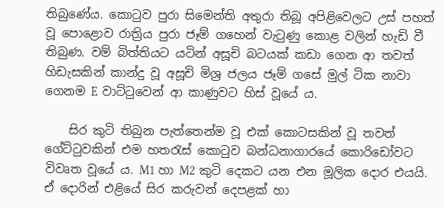තිබුණේය. කොටුව පුරා සිමෙන්ති අතුරා තිබූ අපිළිවෙලට උස් පහත් වූ පොළොව රාත්‍රිය පුරා ජෑම් ගහෙන් වැටුණු කොළ වලින් හැඩි වී තිබුණ. වම් බිත්තියට යටින් අසූචි බටයක් කඩා ගෙන ආ තවත් හිඩැසකින් කාන්දු වූ අසූචි මිශ්‍ර ජලය ජෑම් ගසේ මුල් ටික නාවා ගෙනම E වාට්ටුවෙන් ආ කාණුවට හිස් වූයේ ය.

    සිර කුටි තිබුන පැත්තෙන්ම වූ එක් කොටසකින් වූ තවත් ගේට්ටුවකින් එම හතරැස් කොටුව බන්ධනාගාරයේ කොරිඩෝවට විවෘත වූයේ ය. M1 හා M2 කුටි දෙකට යන එන මූලික දොර එයයි. ඒ දොරින් එළියේ සිර කරුවන් දෙපළක් හා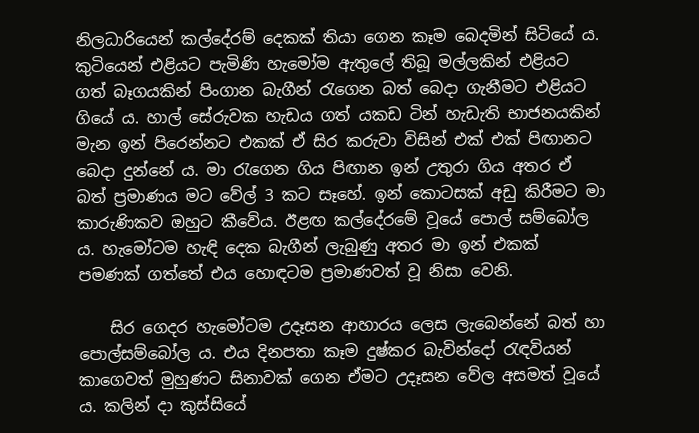නිලධාරියෙන් කල්දේරම් දෙකක් තියා ගෙන කෑම බෙදමින් සිටියේ ය. කුටියෙන් එළියට පැමිණි හැමෝම ඇතුලේ තිබූ මල්ලකින් එළියට ගත් බෑගයකින් පිංගාන බැගීන් රැගෙන බත් බෙදා ගැනීමට එළියට ගියේ ය. හාල් සේරුවක හැඩය ගත් යකඩ ටින් හැඩැති භාජනයකින් මැන ඉන් පිරෙන්නට එකක් ඒ සිර කරුවා විසින් එක් එක් පිඟානට බෙදා දුන්නේ ය. මා රැගෙන ගිය පිඟාන ඉන් උතුරා ගිය අතර ඒ බත් ප්‍රමාණය මට වේල් 3 කට සෑහේ. ඉන් කොටසක් අඩු කිරීමට මා කාරුණිකව ඔහුට කීවේය. ඊළඟ කල්දේරමේ වූයේ පොල් සම්බෝල ය. හැමෝටම හැඳි දෙක බැගීන් ලැබුණු අතර මා ඉන් එකක් පමණක් ගත්තේ එය හොඳටම ප්‍රමාණවත් වූ නිසා වෙනි.

    සිර ගෙදර හැමෝටම උදෑසන ආහාරය ලෙස ලැබෙන්නේ බත් හා පොල්සම්බෝල ය. එය දිනපතා කෑම දුෂ්කර බැවින්දෝ රැඳවියන් කාගෙවත් මුහුණට සිනාවක් ගෙන ඒමට උදෑසන වේල අසමත් වූයේ ය. කලින් දා කුස්සියේ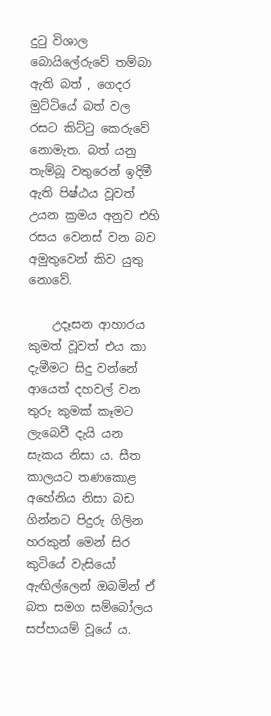දුටු විශාල බොයිලේරුවේ තම්බා ඇති බත් , ගෙදර මුට්ටියේ බත් වල රසට කිට්ටු කෙරුවේ නොමැත. බත් යනු තැම්බූ වතුරෙන් ඉදිමී ඇති පිෂ්ඨය වූවත් උයන ක්‍රමය අනුව එහි රසය වෙනස් වන බව අමුතුවෙන් කිව යුතු නොවේ.

    උදෑසන ආහාරය කුමත් වූවත් එය කා දැමීමට සිදු වන්නේ ආයෙත් දහවල් වන තුරු කුමක් කෑමට ලැබෙවී දැයි යන සැකය නිසා ය. සීත කාලයට තණකොළ අහේනිය නිසා බඩ ගින්නට පිදුරු ගිලින හරකුන් මෙන් සිර කුටියේ වැසියෝ ඇඟිල්ලෙන් ඔබමින් ඒ බත සමග සම්බෝලය සප්පායම් වූයේ ය.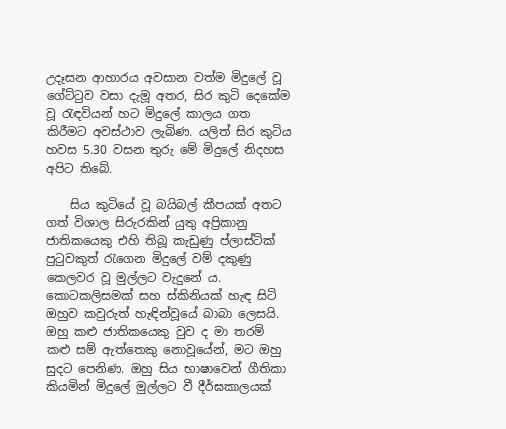උදෑසන ආහාරය අවසාන වත්ම මිදුලේ වූ ගේට්ටුව වසා දැමූ අතර, සිර කුටි දෙකේම වූ රැඳවියන් හට මිදුලේ කාලය ගත කිරීමට අවස්ථාව ලැබිණ. යලිත් සිර කුටිය හවස 5.30 වසන තුරු මේ මිදුලේ නිදහස අපිට තිබේ.

    සිය කුටියේ වූ බයිබල් කීපයක් අතට ගත් විශාල සිරුරකින් යුතු අප්‍රිකානු ජාතිකයෙකු එහි තිබූ කැඩුණු ප්ලාස්ටික් පුටුවකුත් රැගෙන මිදුලේ වම් දකුණු කෙලවර වූ මුල්ලට වැදුනේ ය. කොටකලිසමක් සහ ස්කිනියක් හැඳ සිටි ඔහුව කවුරුත් හැඳින්වූයේ බාබා ලෙසයි. ඔහු කළු ජාතිකයෙකු වුව ද මා තරම් කළු සම් ඇත්තෙකු නොවූයේන්, මට ඔහු සුදට පෙනිණ. ඔහු සිය භාෂාවෙන් ගීතිකා කියමින් මිදුලේ මුල්ලට වී දීර්ඝකාලයක්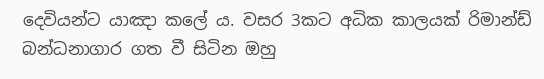දෙවියන්ට යාඤා කලේ ය. වසර 3කට අධික කාලයක් රිමාන්ඩ් බන්ධනාගාර ගත වී සිටින ඔහු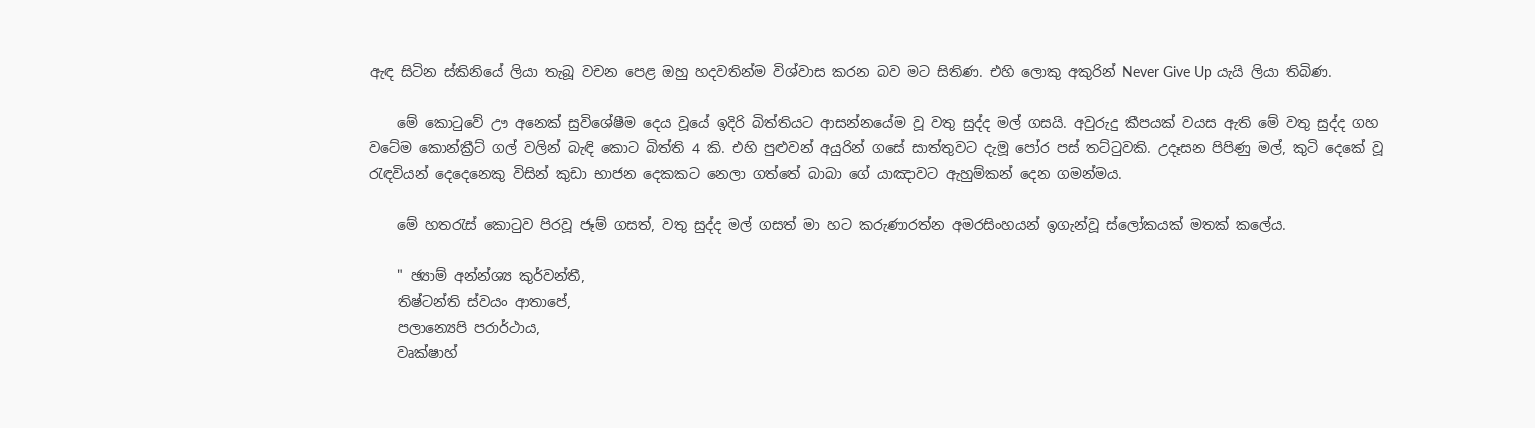ඇඳ සිටින ස්කිනියේ ලියා තැබූ වචන පෙළ ඔහු හදවතින්ම විශ්වාස කරන බව මට සිතිණ. එහි ලොකු අකුරින් Never Give Up යැයි ලියා තිබිණ.

    මේ කොටුවේ ඌ අනෙක් සුවිශේෂීම දෙය වූයේ ඉදිරි බිත්තියට ආසන්නයේම වූ වතු සුද්ද මල් ගසයි. අවුරුදු කීපයක් වයස ඇති මේ වතු සුද්ද ගහ වටේම කොන්ක්‍රීට් ගල් වලින් බැඳි කොට බිත්ති 4 කි. එහි පුළුවන් අයුරින් ගසේ සාත්තුවට දැමූ පෝර පස් තට්ටුවකි. උදෑසන පිපිණු මල්, කුටි දෙකේ වූ රැඳවියන් දෙදෙනෙකු විසින් කුඩා භාජන දෙකකට නෙලා ගත්තේ බාබා ගේ යාඤාවට ඇහුම්කන් දෙන ගමන්මය.

    මේ හතරැස් කොටුව පිරවූ ජෑම් ගසත්, වතු සුද්ද මල් ගසත් මා හට කරුණාරත්න අමරසිංහයන් ඉගැන්වූ ස්ලෝකයක් මතක් කලේය.

    " ඡ්‍යාම් අන්න්ශ්‍ය කුර්වන්තී,
    තිෂ්ටන්ති ස්වයං ආතාපේ,
    පලාන්‍යෙපි පරාර්ථාය,
    වෘක්ෂාහ්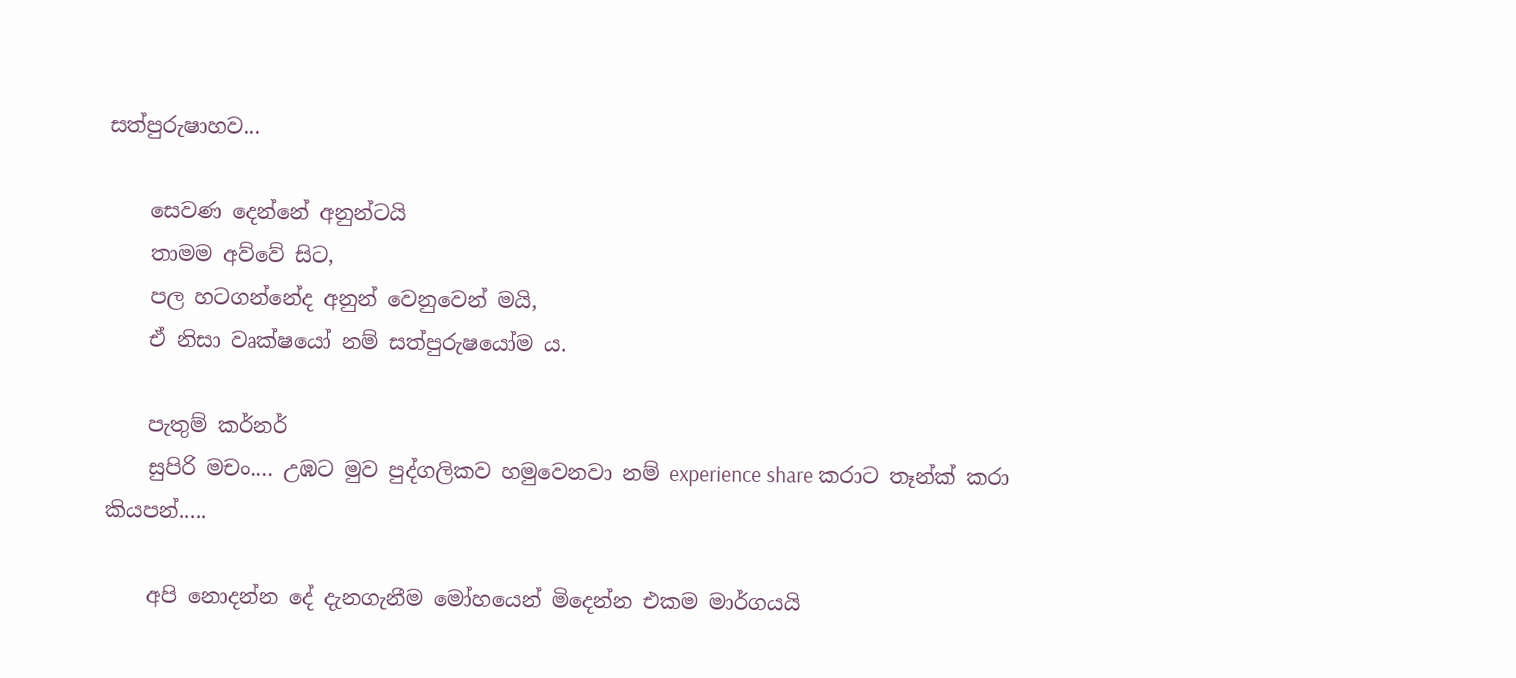සත්පුරුෂාහව...

    සෙවණ දෙන්නේ අනුන්ටයි
    තාමම අව්වේ සිට,
    පල හටගන්නේද අනුන් වෙනුවෙන් මයි,
    ඒ නිසා වෘක්ෂයෝ නම් සත්පුරුෂයෝම ය.

    පැතුම් කර්නර්
    සුපිරි මචං.... උඹට මුව පුද්ගලිකව හමුවෙනවා නම් experience share කරාට තෑන්ක් කරා කියපන්.....

    අපි නොදන්න දේ දැනගැනීම මෝහයෙන් මිදෙන්න එකම මාර්ගයයි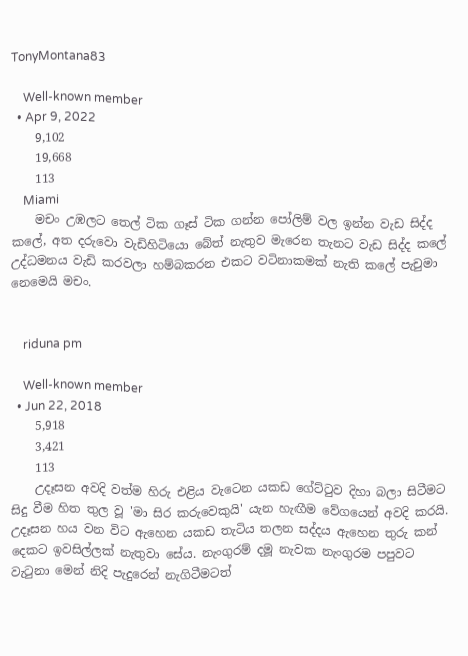TonyMontana83

    Well-known member
  • Apr 9, 2022
    9,102
    19,668
    113
    Miami
    මචං උඹලට තෙල් ටික ගෑස් ටික ගන්න පෝලිම් වල ඉන්න වැඩ සිද්ද කලේ, අත දරුවො වැඩිහිටියො බේත් නැතුව මැරෙන තැනට වැඩ සිද්ද කලේ උද්ධමනය වැඩි කරවලා හම්බකරන එකට වටිනාකමක් නැති කලේ පැචුමා නෙමෙයි මචං.


    riduna pm

    Well-known member
  • Jun 22, 2018
    5,918
    3,421
    113
    උදෑසන අවදි වත්ම හිරු එළිය වැටෙන යකඩ ගේට්ටුව දිහා බලා සිටීමට සිදු වීම හිත තුල වූ 'මා සිර කරුවෙකුයි' යැන හැඟීම වේගයෙන් අවදි කරයි. උදෑසන හය වන විට ඇහෙන යකඩ තැටිය තලන සද්දය ඇහෙන තුරු කන් දෙකට ඉවසිල්ලක් නැතුවා සේය. නැංගුරම් දමූ නැවක නැංගුරම පපුවට වැටුනා මෙන් නිදි පැදුරෙන් නැගිටීමටත්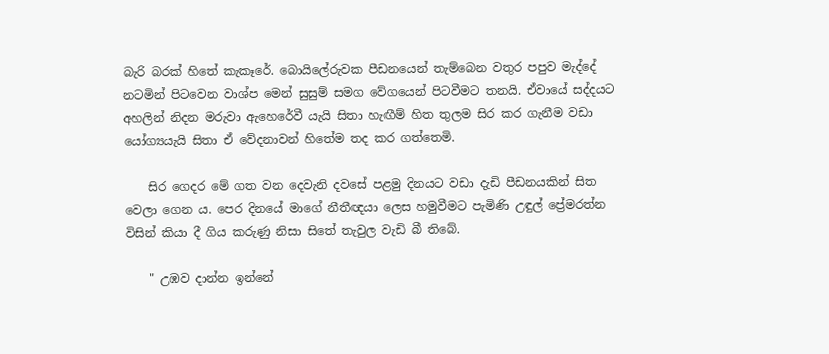බැරි බරක් හිතේ කැකෑරේ. බොයිලේරුවක පීඩනයෙන් තැම්බෙන වතුර පපුව මැද්දේ නටමින් පිටවෙන වාශ්ප මෙන් සුසුම් සමග වේගයෙන් පිටවීමට තනයි. ඒවායේ සද්දයට අහලින් නිදන මරුවා ඇහෙරේවී යැයි සිතා හැඟීම් හිත තුලම සිර කර ගැනීම වඩා යෝග්‍යයැයි සිතා ඒ වේදනාවන් හිතේම තද කර ගත්තෙමි.

    සිර ගෙදර මේ ගත වන දෙවැනි දවසේ පළමු දිනයට වඩා දැඩි පීඩනයකින් සිත වෙලා ගෙන ය. පෙර දිනයේ මාගේ නීතීඥයා ලෙස හමුවීමට පැමිණි උඳුල් ප්‍රේමරත්න විසින් කියා දී ගිය කරුණු නිසා සිතේ තැවුල වැඩි බී තිබේ.

    " උඹව දාන්න ඉන්නේ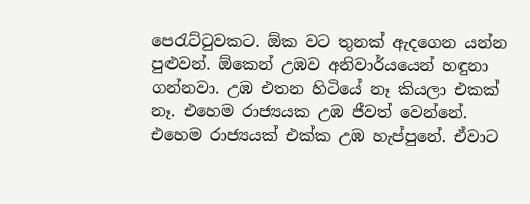පෙරැට්ටුවකට. ඕක වට තුනක් ඇදගෙන යන්න පුළුවන්. ඕකෙන් උඹව අනිවාර්යයෙන් හඳුනා ගන්නවා. උඹ එතන හිටියේ නෑ කියලා එකක් නෑ. එහෙම රාජ්‍යයක උඹ ජීවත් වෙන්නේ. එහෙම රාජ්‍යයක් එක්ක උඹ හැප්පුනේ. ඒවාට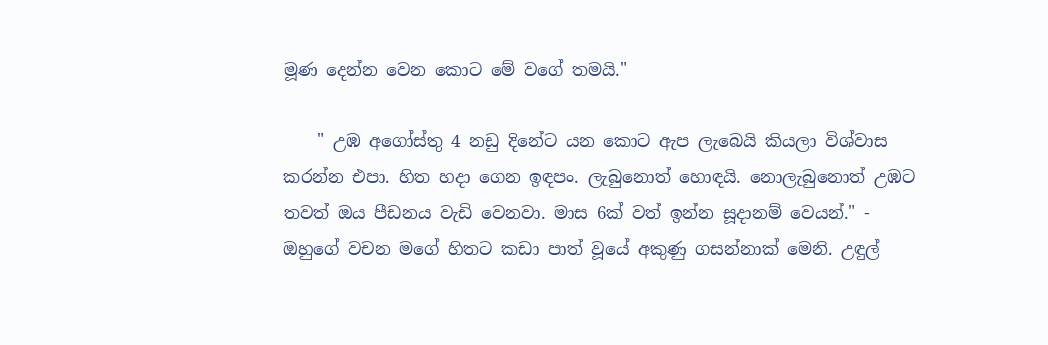මූණ දෙන්න වෙන කොට මේ වගේ තමයි."

    " උඹ අගෝස්තු 4 නඩු දිනේට යන කොට ඇප ලැබෙයි කියලා විශ්වාස කරන්න එපා. හිත හදා ගෙන ඉඳපං. ලැබුනොත් හොඳයි. නොලැබුනොත් උඹට තවත් ඔය පීඩනය වැඩි වෙනවා. මාස 6ක් වත් ඉන්න සූදානම් වෙයන්." - ඔහුගේ වචන මගේ හිතට කඩා පාත් වූයේ අකුණු ගසන්නාක් මෙනි. උඳුල්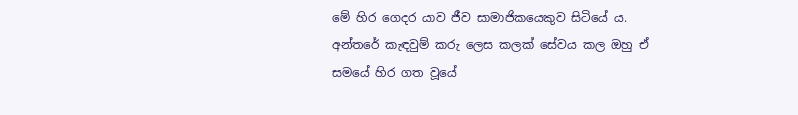මේ හිර ගෙදර යාව ජීව සාමාජිකයෙකුව සිටියේ ය. අන්තරේ කැඳවුම් කරු ලෙස කලක් සේවය කල ඔහු ඒ සමයේ හිර ගත වූයේ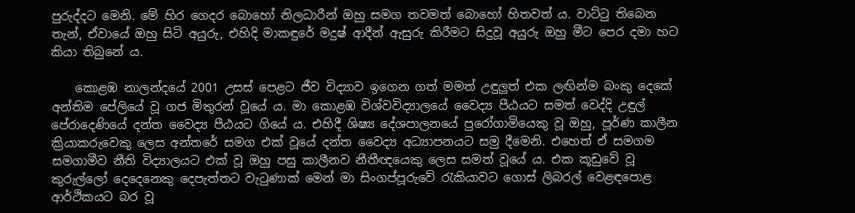පුරුද්දට මෙනි. මේ හිර ගෙදර බොහෝ නිලධාරීන් ඔහු සමග තවමත් බොහෝ හිතවත් ය. වාට්ටු තිබෙන තැන්, ඒවායේ ඔහු සිටි අයුරු, එහිදි මාකඳුරේ මදුෂ් ආදීන් ඇසුරු කිරීමට සිදුවූ අයුරු ඔහු මීට පෙර දමා හට කියා තිබුනේ ය.

    කොළඹ නාලන්දයේ 2001 උසස් පෙළට ජීව විද්‍යාව ඉගෙන ගත් මමත් උඳුලුත් එක ලඟින්ම බංකු දෙකේ අන්තිම පේලියේ වූ ගජ මිතුරන් වූයේ ය. මා කොළඹ විශ්වවිද්‍යාලයේ වෛද්‍ය පීඨයට සමත් වෙද්දි උඳුල් පේරාදෙණියේ දන්ත වෛද්‍ය පීඨයට ගියේ ය. එහිදී ශිෂ්‍ය දේශපාලනයේ පුරෝගාමියෙකු වූ ඔහු, පූර්ණ කාලීන ක්‍රියාකරුවෙකු ලෙස අන්තරේ සමග එක් වූයේ දන්ත වෛද්‍ය අධ්‍යාපනයට සමු දීමෙනි. එහෙත් ඒ සමගම සමගාමීව නීති විද්‍යාලයට එක් වූ ඔහු පසු කාලීනව නීතීඥයෙකු ලෙස සමත් වූයේ ය. එක කූඩුවේ වූ කුරුල්ලෝ දෙදෙනෙකු දෙපැත්තට වැටුණාක් මෙන් මා සිංගප්පූරුවේ රැකියාවට ගොස් ලිබරල් වෙළඳපොළ ආර්ථිකයට බර වූ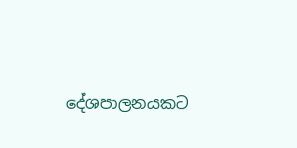දේශපාලනයකට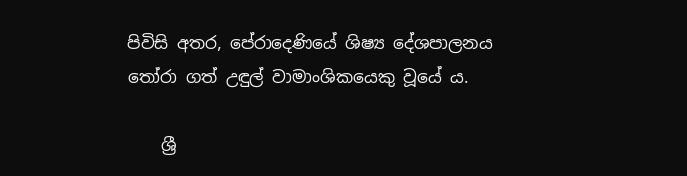පිවිසි අතර, පේරාදෙණියේ ශිෂ්‍ය දේශපාලනය තෝරා ගත් උඳුල් වාමාංශිකයෙකු වූයේ ය.

    ශ්‍රී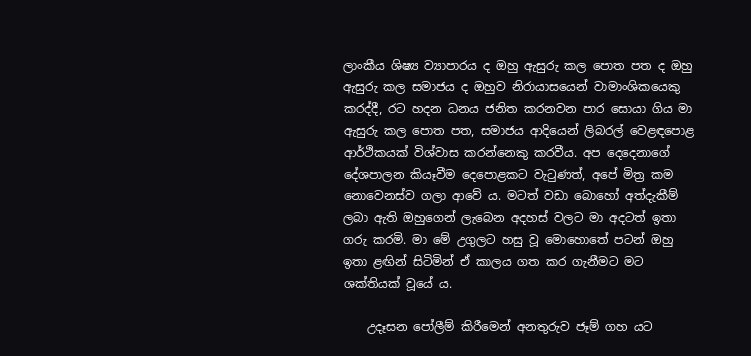ලාංකීය ශිෂ්‍ය ව්‍යාපාරය ද ඔහු ඇසුරු කල පොත පත ද ඔහු ඇසුරු කල සමාජය ද ඔහුව නිරායාසයෙන් වාමාංශිකයෙකු කරද්දී, රට හදන ධනය ජනිත කරනවන පාර සොයා ගිය මා ඇසුරු කල පොත පත, සමාජය ආදියෙන් ලිබරල් වෙළඳපොළ ආර්ථිකයක් විශ්වාස කරන්නෙකු කරවීය. අප දෙදෙනාගේ දේශපාලන කියෑවීම දෙපොළකට වැටුණත්, අපේ මිත්‍ර කම නොවෙනස්ව ගලා ආවේ ය. මටත් වඩා බොහෝ අත්දැකීම් ලබා ඇති ඔහුගෙන් ලැබෙන අදහස් වලට මා අදටත් ඉතා ගරු කරමි. මා මේ උගුලට හසු වූ මොහොතේ පටන් ඔහු ඉතා ළඟින් සිටිමින් ඒ කාලය ගත කර ගැනීමට මට ශක්තියක් වූයේ ය.

    උදෑසන පෝලීම් කිරීමෙන් අනතුරුව ජෑම් ගහ යට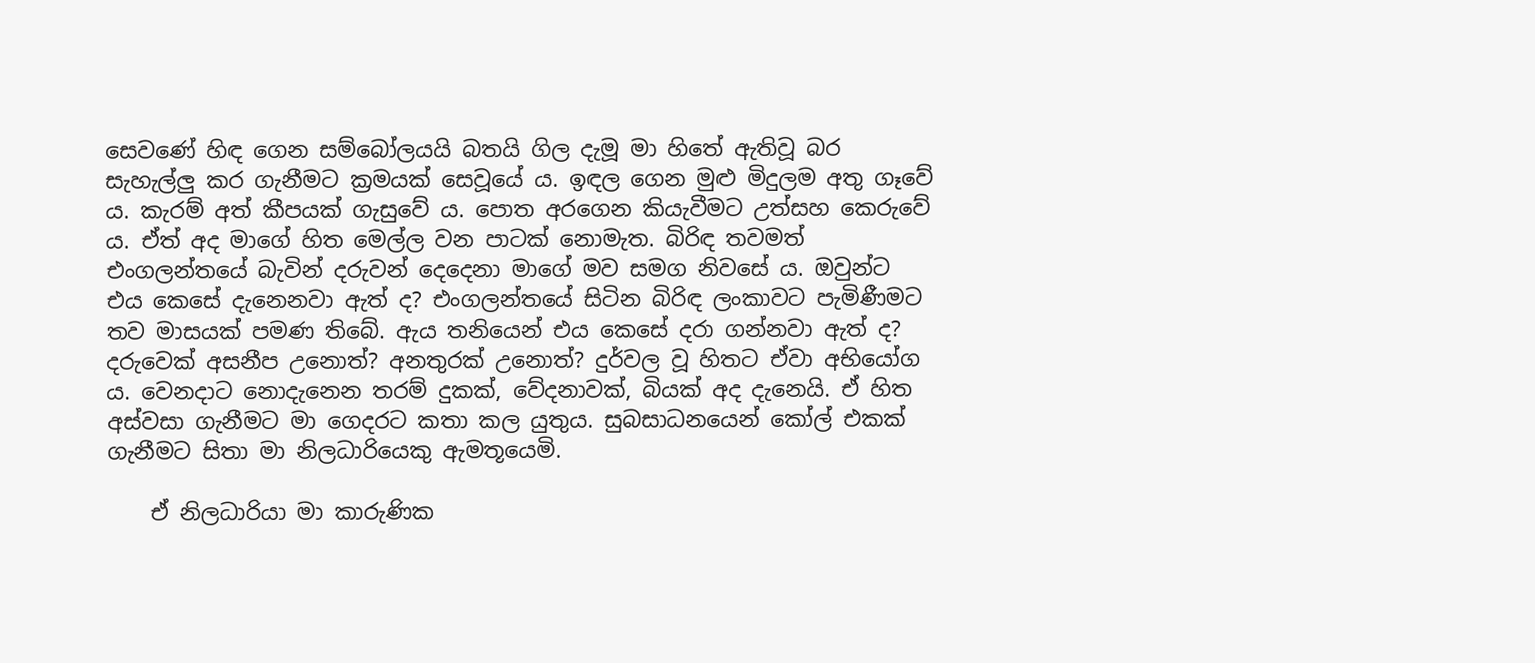සෙවණේ හිඳ ගෙන සම්බෝලයයි බතයි ගිල දැමූ මා හිතේ ඇතිවූ බර සැහැල්ලු කර ගැනීමට ක්‍රමයක් සෙවූයේ ය. ඉඳල ගෙන මුළු මිදුලම අතු ගෑවේ ය. කැරම් අත් කීපයක් ගැසුවේ ය. පොත අරගෙන කියැවීමට උත්සහ කෙරුවේ ය. ඒත් අද මාගේ හිත මෙල්ල වන පාටක් නොමැත. බිරිඳ තවමත් එංගලන්තයේ බැවින් දරුවන් දෙදෙනා මාගේ මව සමග නිවසේ ය. ඔවුන්ට එය කෙසේ දැනෙනවා ඇත් ද? එංගලන්තයේ සිටින බිරිඳ ලංකාවට පැමිණීමට තව මාසයක් පමණ තිබේ. ඇය තනියෙන් එය කෙසේ දරා ගන්නවා ඇත් ද? දරුවෙක් අසනීප උනොත්? අනතුරක් උනොත්? දුර්වල වූ හිතට ඒවා අභියෝග ය. වෙනදාට නොදැනෙන තරම් දුකක්, වේදනාවක්, බියක් අද දැනෙයි. ඒ හිත අස්වසා ගැනීමට මා ගෙදරට කතා කල යුතුය. සුබසාධනයෙන් කෝල් එකක් ගැනීමට සිතා මා නිලධාරියෙකු ඇමතූයෙමි.

    ඒ නිලධාරියා මා කාරුණික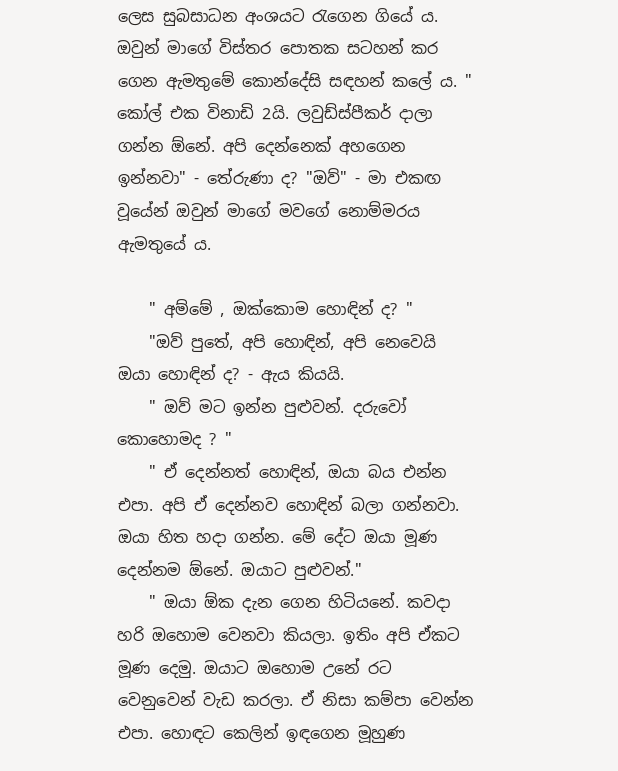ලෙස සුබසාධන අංශයට රැගෙන ගියේ ය. ඔවුන් මාගේ විස්තර පොතක සටහන් කර ගෙන ඇමතුමේ කොන්දේසි සඳහන් කලේ ය. " කෝල් එක විනාඩි 2යි. ලවුඩ්ස්පීකර් දාලා ගන්න ඕනේ. අපි දෙන්නෙක් අහගෙන ඉන්නවා" - තේරුණා ද? "ඔව්" - මා එකඟ වූයේන් ඔවුන් මාගේ මවගේ නොම්මරය ඇමතුයේ ය.

    " අම්මේ , ඔක්කොම හොඳින් ද? "
    "ඔව් පුතේ, අපි හොඳින්, අපි නෙවෙයි ඔයා හොඳින් ද? - ඇය කියයි.
    " ඔව් මට ඉන්න පුළුවන්. දරුවෝ කොහොමද ? "
    " ඒ දෙන්නත් හොඳින්, ඔයා බය එන්න එපා. අපි ඒ දෙන්නව හොඳින් බලා ගන්නවා. ඔයා හිත හදා ගන්න. මේ දේට ඔයා මූණ දෙන්නම ඕනේ. ඔයාට පුළුවන්."
    " ඔයා ඕක දැන ගෙන හිටියනේ. කවදා හරි ඔහොම වෙනවා කියලා. ඉතිං අපි ඒකට මූණ දෙමු. ඔයාට ඔහොම උනේ රට වෙනුවෙන් වැඩ කරලා. ඒ නිසා කම්පා වෙන්න එපා. හොඳට කෙලින් ඉඳගෙන මූහුණ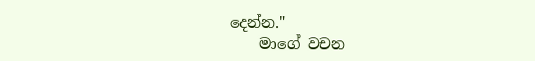දෙන්න."
    මාගේ වචන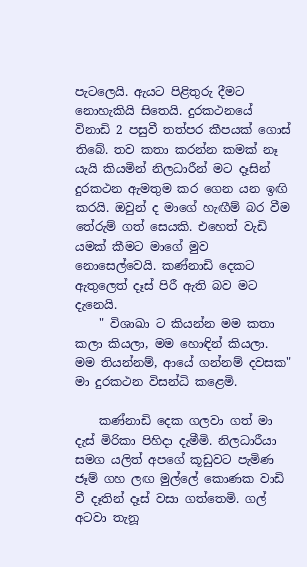පැටලෙයි. ඇයට පිළිතුරු දීමට නොහැකියි සිතෙයි. දුරකථනයේ විනාඩි 2 පසුවී තත්පර කීපයක් ගොස් තිබේ. තව කතා කරන්න කමක් නෑ යැයි කියමින් නිලධාරීන් මට දෑසින් දුරකථන ඇමතුම කර ගෙන යන ඉඟි කරයි. ඔවුන් ද මාගේ හැඟීම් බර වීම තේරුම් ගත් සෙයකි. එහෙත් වැඩි යමක් කීමට මාගේ මුව නොසෙල්වෙයි. කණ්නාඩි දෙකට ඇතුලෙත් දෑස් පිරී ඇති බව මට දැනෙයි.
    " විශාඛා ට කියන්න මම කතා කලා කියලා, මම හොඳින් කියලා. මම තියන්නම්, ආයේ ගන්නම් දවසක" මා දුරකථන විසන්ධි කළෙමි.

    කණ්නාඩි දෙක ගලවා ගත් මා දැස් මිරිකා පිහිදා දැමීමි. නිලධාරීයා සමග යලිත් අපගේ කූඩුවට පැමිණ ජෑම් ගහ ලඟ මුල්ලේ කොණක වාඩි වී දෑතින් දෑස් වසා ගත්තෙමි. ගල් අටවා තැනූ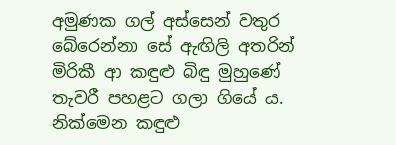අමුණක ගල් අස්සෙන් වතුර බේරෙන්නා සේ ඇඟිලි අතරින් මිරිකී ආ කඳුළු බිඳු මුහුණේ තැවරී පහළට ගලා ගියේ ය. නික්මෙන කඳුළු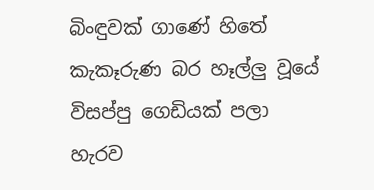බිංඳුවක් ගාණේ හිතේ කැකෑරුණ බර හෑල්ලු වූයේ විසප්පු ගෙඩියක් පලා හැරව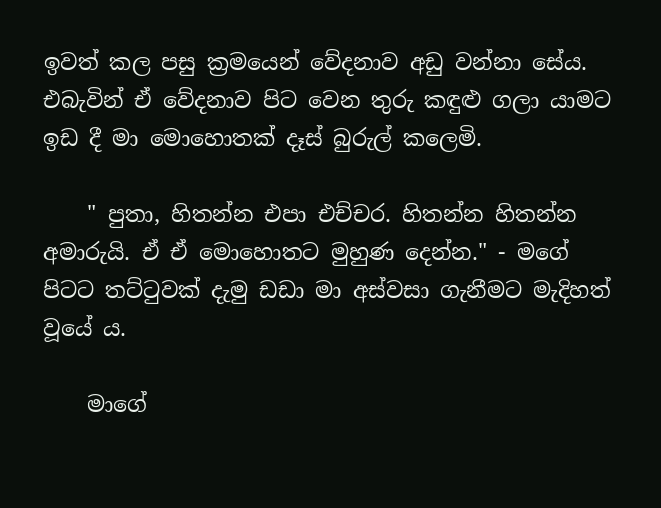ඉවත් කල පසු ක්‍රමයෙන් වේදනාව අඩු වන්නා සේය. එබැවින් ඒ වේදනාව පිට වෙන තුරු කඳුළු ගලා යාමට ඉඩ දී මා මොහොතක් දෑස් බුරුල් කලෙමි.

    " පුතා, හිතන්න එපා එච්චර. හිතන්න හිතන්න අමාරුයි. ඒ ඒ මොහොතට මුහුණ දෙන්න." - මගේ පිටට තට්ටුවක් දැමු ඩඩා මා අස්වසා ගැනීමට මැදිහත් වූයේ ය.

    මාගේ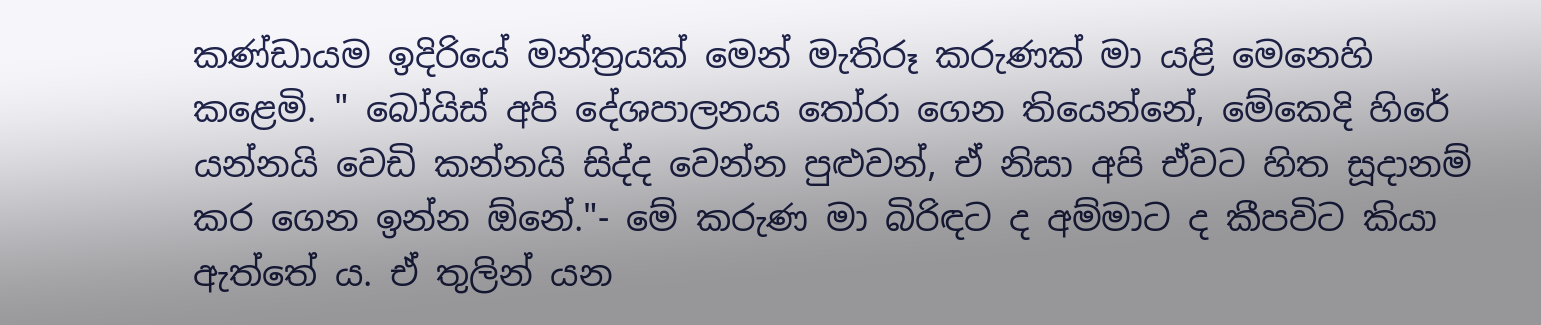කණ්ඩායම ඉදිරියේ මන්ත්‍රයක් මෙන් මැතිරූ කරුණක් මා යළි මෙනෙහි කළෙමි. " බෝයිස් අපි දේශපාලනය තෝරා ගෙන තියෙන්නේ, මේකෙදි හිරේ යන්නයි වෙඩි කන්නයි සිද්ද වෙන්න පුළුවන්, ඒ නිසා අපි ඒවට හිත සූදානම් කර ගෙන ඉන්න ඕනේ."- මේ කරුණ මා බිරිඳට ද අම්මාට ද කීපවිට කියා ඇත්තේ ය. ඒ තුලින් යන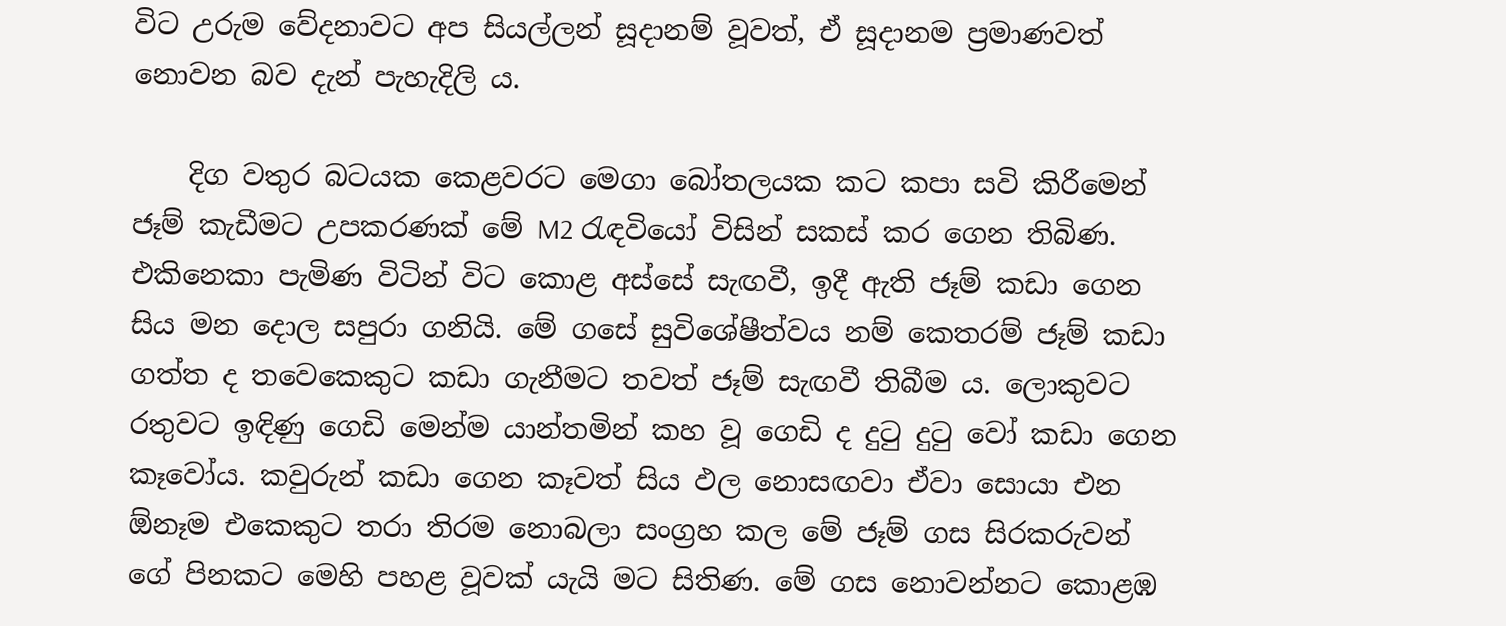විට උරුම වේදනාවට අප සියල්ලන් සූදානම් වූවත්, ඒ සූදානම ප්‍රමාණවත් නොවන බව දැන් පැහැදිලි ය.

    දිග වතුර බටයක කෙළවරට මෙගා බෝතලයක කට කපා සවි කිරීමෙන් ජෑම් කැඩීමට උපකරණක් මේ M2 රැඳවියෝ විසින් සකස් කර ගෙන තිබිණ. එකිනෙකා පැමිණ විටින් විට කොළ අස්සේ සැඟවී, ඉදී ඇති ජෑම් කඩා ගෙන සිය මන දොල සපුරා ගනියි. මේ ගසේ සුවිශේෂීත්වය නම් කෙතරම් ජෑම් කඩා ගත්ත ද තවෙකෙකුට කඩා ගැනීමට තවත් ජෑම් සැඟවී තිබීම ය. ලොකුවට රතුවට ඉඳිණු ගෙඩි මෙන්ම යාන්තමින් කහ වූ ගෙඩි ද දුටු දුටු වෝ කඩා ගෙන කෑවෝය. කවුරුන් කඩා ගෙන කෑවත් සිය ඵල නොසඟවා ඒවා සොයා එන ඕනෑම එකෙකුට තරා තිරම නොබලා සංග්‍රහ කල මේ ජෑම් ගස සිරකරුවන් ගේ පිනකට මෙහි පහළ වූවක් යැයි මට සිතිණ. මේ ගස නොවන්නට කොළඹ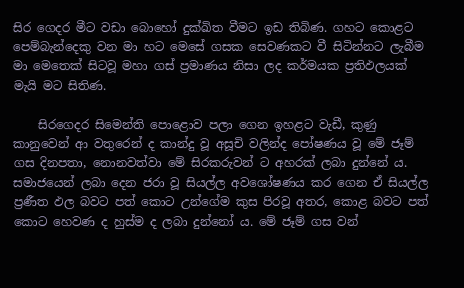සිර ගෙදර මීට වඩා බොහෝ දුක්ඛිත වීමට ඉඩ තිබිණ. ගහට කොළට පෙම්බැන්දෙකු වන මා හට මෙසේ ගසක සෙවණකට වී සිටින්නට ලැබීම මා මෙතෙක් සිටවූ මහා ගස් ප්‍රමාණය නිසා ලද කර්මයක ප්‍රතිඵලයක් මැයි මට සිතිණ.

    සිරගෙදර සිමෙන්ති පොළොව පලා ගෙන ඉහළට වැඩී, කුණු කානුවෙන් ආ වතුරෙන් ද කාන්දු වූ අසූචි වලින්ද පෝෂණය වූ මේ ජෑම් ගස දිනපතා, නොනවත්වා මේ සිරකරුවන් ට අහරක් ලබා දුන්නේ ය. සමාජයෙන් ලබා දෙන ජරා වූ සියල්ල අවශෝෂණය කර ගෙන ඒ සියල්ල ප්‍රණීත ඵල බවට පත් කොට උන්ගේම කුස පිරවූ අතර, කොළ බවට පත් කොට හෙවණ ද හුස්ම ද ලබා දුන්නෝ ය. මේ ජෑම් ගස වන්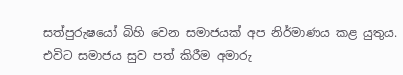සත්පුරුෂයෝ බිහි වෙන සමාජයක් අප නිර්මාණය කළ යුතුය. එවිට සමාජය සුව පත් කිරීම අමාරු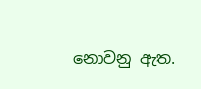නොවනු ඇත.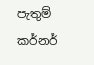පැතුම් කර්නර්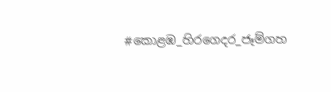#කොළඹ_හිරගෙදර_ජෑම්ගහ